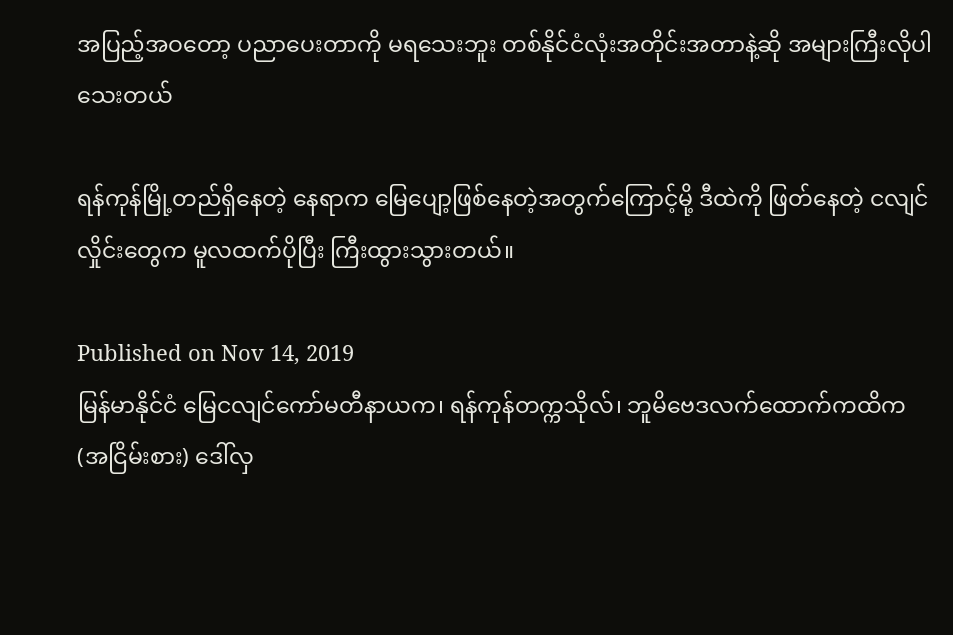အပြည့်အဝတော့ ပညာပေးတာကို မရသေးဘူး တစ်နိုင်ငံလုံးအတိုင်းအတာနဲ့ဆို အများကြီးလိုပါသေးတယ်

ရန်ကုန်မြို့တည်ရှိနေတဲ့ နေရာက မြေပျော့ဖြစ်နေတဲ့အတွက်ကြောင့်မို့ ဒီထဲကို ဖြတ်နေတဲ့ ငလျင်လှိုင်းတွေက မူလထက်ပိုပြီး ကြီးထွားသွားတယ်။

Published on Nov 14, 2019
မြန်မာနိုင်ငံ မြေငလျင်ကော်မတီနာယက၊ ရန်ကုန်တက္ကသိုလ်၊ ဘူမိဗေဒလက်ထောက်ကထိက (အငြိမ်းစား) ဒေါ်လှ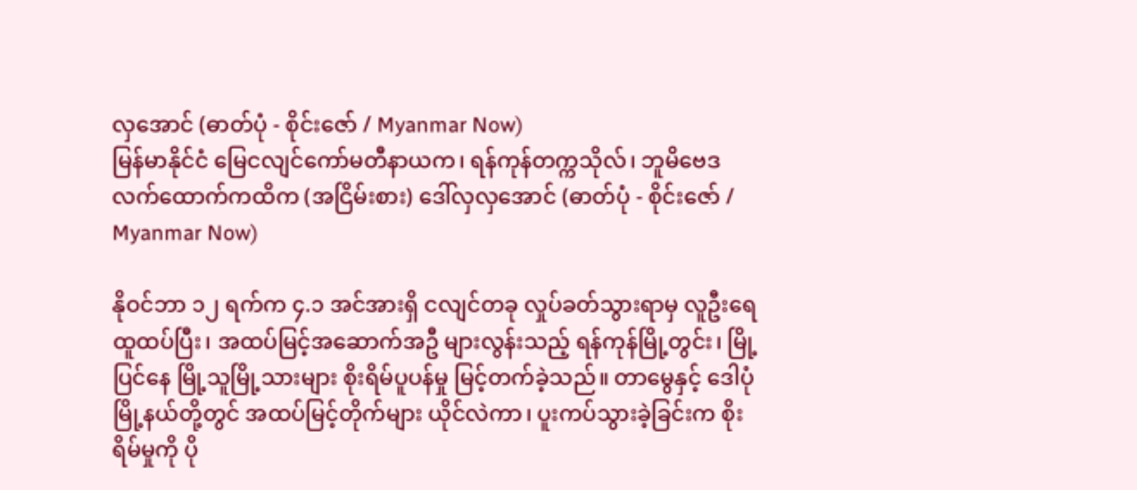လှအောင် (ဓာတ်ပုံ - စိုင်းဇော် / Myanmar Now)
မြန်မာနိုင်ငံ မြေငလျင်ကော်မတီနာယက၊ ရန်ကုန်တက္ကသိုလ်၊ ဘူမိဗေဒလက်ထောက်ကထိက (အငြိမ်းစား) ဒေါ်လှလှအောင် (ဓာတ်ပုံ - စိုင်းဇော် / Myanmar Now)

နိုဝင်ဘာ ၁၂ ရက်က ၄.၁ အင်အားရှိ ငလျင်တခု လှုပ်ခတ်သွားရာမှ လူဦးရေထူထပ်ပြီး၊ အထပ်မြင့်အဆောက်အဦ များလွန်းသည့် ရန်ကုန်မြို့တွင်း၊ မြို့ပြင်နေ မြို့သူမြို့သားများ စိုးရိမ်ပူပန်မှု မြင့်တက်ခဲ့သည်။ တာမွေနှင့် ဒေါပုံမြို့နယ်တို့တွင် အထပ်မြင့်တိုက်များ ယိုင်လဲကာ၊ ပူးကပ်သွားခဲ့ခြင်းက စိုးရိမ်မှုကို ပို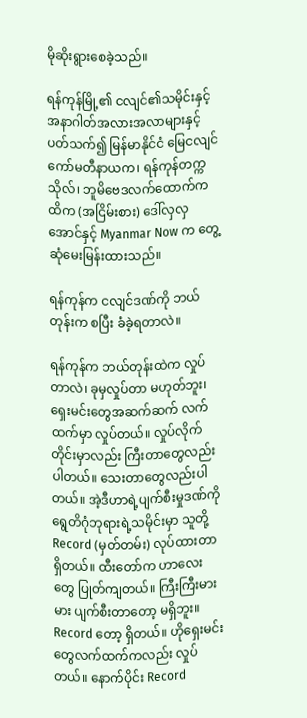မိုဆိုးရွားစေခဲ့သည်။

ရန်ကုန်မြို့၏ ငလျင်၏သမိုင်းနှင့် အနာဂါတ်အလားအလာများနှင့် ပတ်သက်၍ မြန်မာနိုင်ငံ မြေငလျင်ကော်မတီနာယက၊ ရန်ကုန်တက္ကသိုလ်၊ ဘူမိဗေဒလက်ထောက်ကထိက (အငြိမ်းစား) ဒေါ်လှလှအောင်နှင့် Myanmar Now က တွေ့ဆုံမေးမြန်းထားသည်။

ရန်ကုန်က ငလျင်ဒဏ်ကို ဘယ်တုန်းက စပြီး ခံခဲ့ရတာလဲ။

ရန်ကုန်က ဘယ်တုန်းထဲက လှုပ်တာလဲ၊ ခုမှလှုပ်တာ မဟုတ်ဘူး၊ ရှေးမင်းတွေအဆက်ဆက် လက်ထက်မှာ လှုပ်တယ်။ လှုပ်လိုက်တိုင်းမှာလည်း ကြီးတာတွေလည်းပါတယ်။ သေးတာတွေလည်းပါတယ်။ အဲ့ဒီဟာရဲ့ပျက်စီးမှုဒဏ်ကို ရွေတိဂုံဘုရားရဲ့သမိုင်းမှာ သူတို့ Record (မှတ်တမ်း) လုပ်ထားတာ ရှိတယ်။ ထီးတော်က ဟာလေးတွေ ပြုတ်ကျတယ်။ ကြီးကြီးမားမား ပျက်စီးတာတော့ မရှိဘူး။ Record တော့ ရှိတယ်။ ဟိုရှေးမင်းတွေလက်ထက်ကလည်း လှုပ်တယ်။ နောက်ပိုင်း Record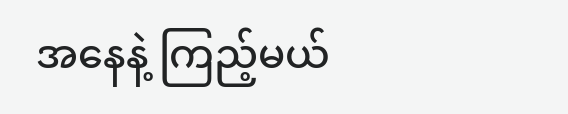အနေနဲ့ ကြည့်မယ်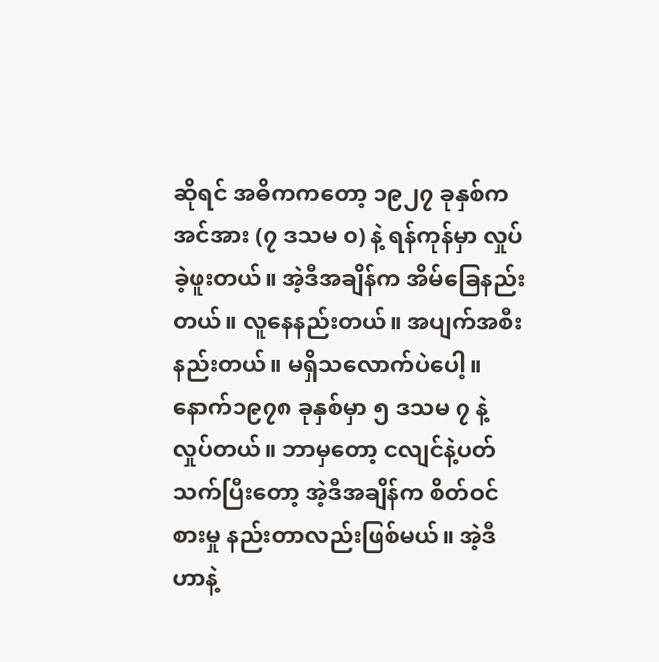ဆိုရင် အဓိကကတော့ ၁၉၂၇ ခုနှစ်က အင်အား (၇ ဒသမ ၀) နဲ့ ရန်ကုန်မှာ လှုပ်ခဲ့ဖူးတယ်။ အဲ့ဒီအချိန်က အိမ်ခြေနည်းတယ်။ လူနေနည်းတယ်။ အပျက်အစီးနည်းတယ်။ မရှိသလောက်ပဲပေါ့။ နောက်၁၉၇၈ ခုနှစ်မှာ ၅ ဒသမ ၇ နဲ့လှုပ်တယ်။ ဘာမှတော့ ငလျင်နဲ့ပတ်သက်ပြီးတော့ အဲ့ဒီအချိန်က စိတ်ဝင်စားမှု နည်းတာလည်းဖြစ်မယ်။ အဲ့ဒီဟာနဲ့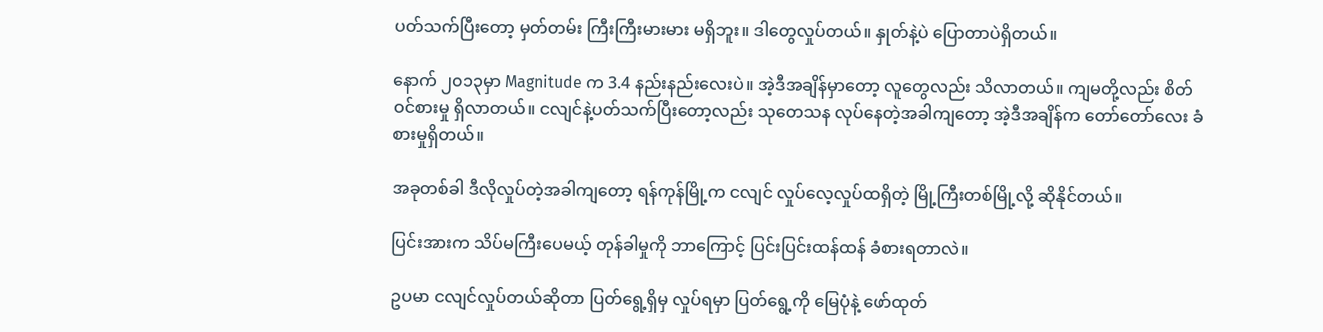ပတ်သက်ပြီးတော့ မှတ်တမ်း ကြီးကြီးမားမား မရှိဘူး။ ဒါတွေလှုပ်တယ်။ နှုတ်နဲ့ပဲ ပြောတာပဲရှိတယ်။

နောက် ၂၀၁၃မှာ Magnitude က 3.4 နည်းနည်းလေးပဲ။ အဲ့ဒီအချိန်မှာတော့ လူတွေလည်း သိလာတယ်။ ကျမတို့လည်း စိတ်ဝင်စားမှု ရှိလာတယ်။ ငလျင်နဲ့ပတ်သက်ပြီးတော့လည်း သုတေသန လုပ်နေတဲ့အခါကျတော့ အဲ့ဒီအချိန်က တော်တော်လေး ခံစားမှုရှိတယ်။

အခုတစ်ခါ ဒီလိုလှုပ်တဲ့အခါကျတော့ ရန်ကုန်မြို့က ငလျင် လှုပ်လေ့လှုပ်ထရှိတဲ့ မြို့ကြီးတစ်မြို့လို့ ဆိုနိုင်တယ်။

ပြင်းအားက သိပ်မကြီးပေမယ့် တုန်ခါမှုကို ဘာကြောင့် ပြင်းပြင်းထန်ထန် ခံစားရတာလဲ။

ဥပမာ ငလျင်လှုပ်တယ်ဆိုတာ ပြတ်ရွေ့ရှိမှ လှုပ်ရမှာ ပြတ်ရွေ့ကို မြေပုံနဲ့ ဖော်ထုတ်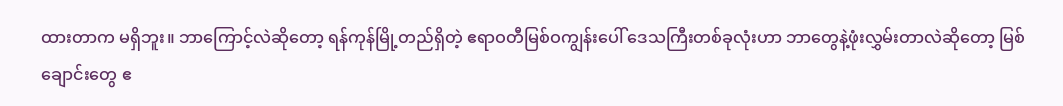ထားတာက မရှိဘူး။ ဘာကြောင့်လဲဆိုတော့ ရန်ကုန်မြို့တည်ရှိတဲ့ ဧရာဝတီမြစ်ဝကျွန်းပေါ် ဒေသကြီးတစ်ခုလုံးဟာ ဘာတွေနဲ့ဖုံးလွှမ်းတာလဲဆိုတော့ မြစ်ချောင်းတွေ ဧ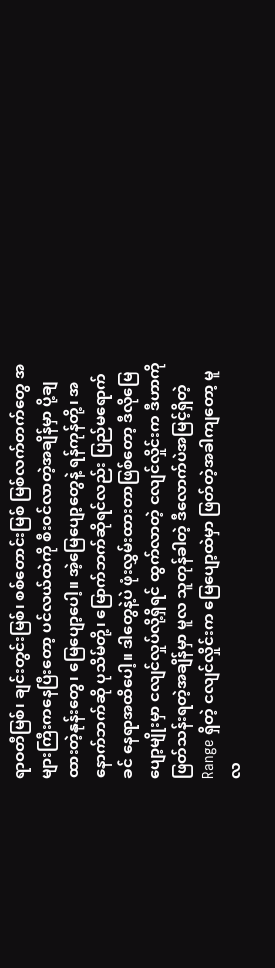ရာဝတီမြစ်၊ ချင်းတွင်းမြစ်၊ စစ်တောင်းမြစ် မြစ်လက်တက်တွေ အများကြီးကနေပြီးတော့ ပင်လယ်ထဲကို စီးဝင်လာတဲ့အချိန်မှာ ပို့ချထားတဲ့နုန်းတွေ၊ မြေပျော့ပေါ့။ အဲ့မြေပျော့တွေနဲ့ ရန်ကုန်တို့၊ အနောက်ဘက်ဆို ပုသိမ်တို့၊ မြောက်ဘက်ဆိုရင်လည်း ပြည်မရောက်ခင် နေရာအထိပေါ့။ ဒါတွေနဲ့ပဲ ဖုံးလွှမ်းထားတာဖြစ်တော့ ဒီလိုမြေပျော့မျိုးမှာ ငလျင်လှုပ်လို့ရှိရင် ထွက်လာတဲ့ ငလျင်လှိုင်းက ဒီဟာကို ဖြတ်သန်းရတဲ့အချိန်မှာ မူလ သူတုန်ခါတဲ့ ဒီလောက်ပဲအမြင့်ရှိတဲ့ Range ရှိတဲ့ ငလျင်လှိုင်းက မြေပျော့ထဲမှာ ဖြတ်တဲ့အခါကျတော့ မူလ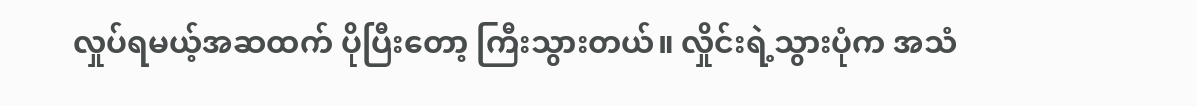လှုပ်ရမယ့်အဆထက် ပိုပြီးတော့ ကြီးသွားတယ်။ လှိုင်းရဲ့သွားပုံက အသံ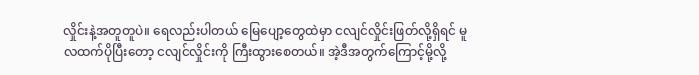လှိုင်းနဲ့အတူတူပဲ။ ရေလည်းပါတယ် မြေပျော့တွေထဲမှာ ငလျင်လှိုင်းဖြတ်လို့ရှိရင် မူလထက်ပိုပြီးတော့ ငလျင်လှိုင်းကို ကြီးထွားစေတယ်။ အဲ့ဒီအတွက်ကြောင့်မို့လို့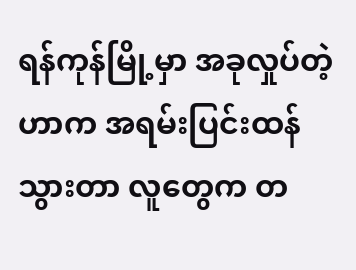ရန်ကုန်မြို့မှာ အခုလှုပ်တဲ့ဟာက အရမ်းပြင်းထန်သွားတာ လူတွေက တ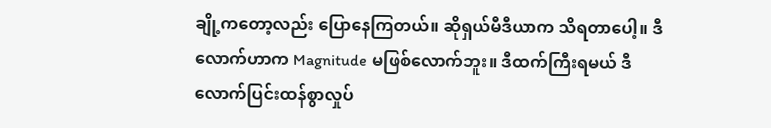ချို့ကတော့လည်း ပြောနေကြတယ်။ ဆိုရှယ်မီဒီယာက သိရတာပေါ့။ ဒီလောက်ဟာက Magnitude မဖြစ်လောက်ဘူး။ ဒီထက်ကြီးရမယ် ဒီလောက်ပြင်းထန်စွာလှုပ်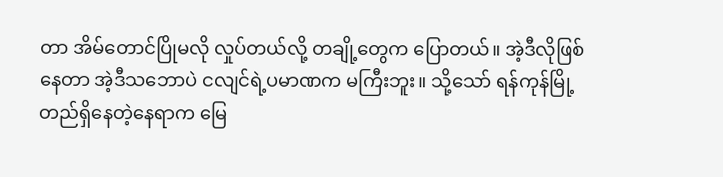တာ အိမ်တောင်ပြိုမလို လှုပ်တယ်လို့ တချို့တွေက ပြောတယ်။ အဲ့ဒီလိုဖြစ်နေတာ အဲ့ဒီသဘောပဲ ငလျင်ရဲ့ပမာဏက မကြီးဘူး။ သို့သော် ရန်ကုန်မြို့တည်ရှိနေတဲ့နေရာက မြေ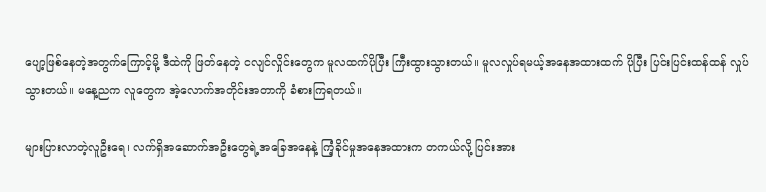ပျော့ဖြစ်နေတဲ့အတွက်ကြောင့်မို့ ဒီထဲကို ဖြတ်နေတဲ့ ငလျင်လှိုင်းတွေက မူလထက်ပိုပြီး ကြီးထွားသွားတယ်။ မူလလှုပ်ရမယ့်အနေအထားထက် ပိုပြီး ပြင်းပြင်းထန်ထန် လှုပ်သွားတယ်။ မနေ့ညက လူတွေက အဲ့လောက်အတိုင်းအတာကို ခံစားကြရတယ်။

များပြားလာတဲ့လူဦးရေ၊ လက်ရှိအဆောက်အဦးတွေရဲ့အခြေအနေနဲ့ ကြံ့ခိုင်မှုအနေအထားက တကယ်လို့ ပြင်းအား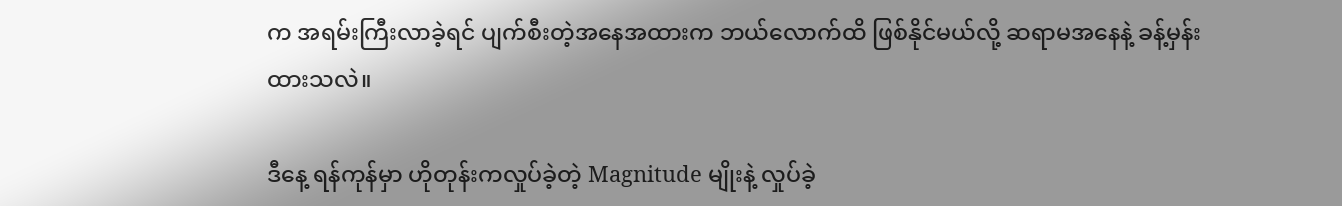က အရမ်းကြီးလာခဲ့ရင် ပျက်စီးတဲ့အနေအထားက ဘယ်လောက်ထိ ဖြစ်နိုင်မယ်လို့ ဆရာမအနေနဲ့ ခန့်မှန်းထားသလဲ။

ဒီနေ့ ရန်ကုန်မှာ ဟိုတုန်းကလှုပ်ခဲ့တဲ့ Magnitude မျိုးနဲ့ လှုပ်ခဲ့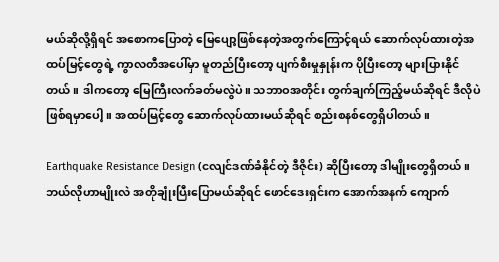မယ်ဆိုလို့ရှိရင် အစောကပြောတဲ့ မြေပျော့ဖြစ်နေတဲ့အတွက်ကြောင့်ရယ် ဆောက်လုပ်ထားတဲ့အထပ်မြင့်တွေရဲ့ ကွာလတီအပေါ်မှာ မူတည်ပြီးတော့ ပျက်စီးမှုနှုန်းက ပိုပြီးတော့ များပြားနိုင်တယ်။ ဒါကတော့ မြေကြီးလက်ခတ်မလွဲပဲ။ သဘာဝအတိုင်း တွက်ချက်ကြည့်မယ်ဆိုရင် ဒီလိုပဲဖြစ်ရမှာပေါ့။ အထပ်မြင့်တွေ ဆောက်လုပ်ထားမယ်ဆိုရင် စည်းစနစ်တွေရှိပါတယ်။

Earthquake Resistance Design (ငလျင်ဒဏ်ခံနိုင်တဲ့ ဒီဇိုင်း) ဆိုပြီးတော့ ဒါမျိုးတွေရှိတယ်။ ဘယ်လိုဟာမျိုးလဲ အတိုချုံးပြီးပြောမယ်ဆိုရင် ဖောင်ဒေးရှင်းက အောက်အနက် ကျောက်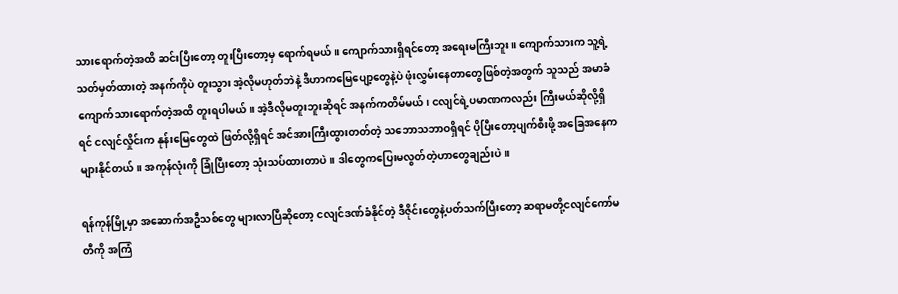သားရောက်တဲ့အထိ ဆင်းပြီးတော့ တူးပြီးတော့မှ ရောက်ရမယ်။ ကျောက်သားရှိရင်တော့ အရေးမကြီးဘူး။ ကျောက်သားက သူ့ရဲ့သတ်မှတ်ထားတဲ့ အနက်ကိုပဲ တူးသွား အဲ့လိုမဟုတ်ဘဲနဲ့ ဒီဟာကမြေပျော့တွေနဲ့ပဲ ဖုံးလွှမ်းနေတာတွေဖြစ်တဲ့အတွက် သူသည် အမာခံကျောက်သားရောက်တဲ့အထိ တူးရပါမယ်။ အဲ့ဒီလိုမတူးဘူးဆိုရင် အနက်ကတိမ်မယ်၊ ငလျင်ရဲ့ပမာဏကလည်း ကြီးမယ်ဆိုလို့ရှိရင် ငလျင်လှိုင်းက နုန်းမြေတွေထဲ ဖြတ်လို့ရှိရင် အင်အားကြီးထွားတတ်တဲ့ သဘောသဘာဝရှိရင် ပိုပြီးတော့ပျက်စီးဖို့ အခြေအနေက များနိုင်တယ်။ အကုန်လုံးကို ခြုံပြီးတော့ သုံးသပ်ထားတာပဲ။ ဒါတွေကပြေးမလွတ်တဲ့ဟာတွေချည်းပဲ။

ရန်ကုန်မြို့မှာ အဆောက်အဦသစ်တွေ များလာပြီဆိုတော့ ငလျင်ဒဏ်ခံနိုင်တဲ့ ဒီဇိုင်းတွေနဲ့ပတ်သက်ပြီးတော့ ဆရာမတို့ငလျင်ကော်မတီကို အကြံ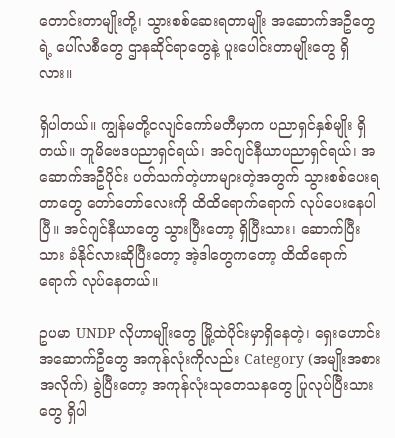တောင်းတာမျိုးတို့၊ သွားစစ်ဆေးရတာမျိုး အဆောက်အဦတွေရဲ့ ပေါ်လစီတွေ ဌာနဆိုင်ရာတွေနဲ့ ပူးပေါင်းတာမျိုးတွေ ရှိလား။

ရှိပါတယ်။ ကျွန်မတို့ငလျင်ကော်မတီမှာက ပညာရှင်နှစ်မျိုး ရှိတယ်။ ဘူမိဗေဒပညာရှင်ရယ်၊ အင်ဂျင်နီယာပညာရှင်ရယ်၊ အဆောက်အဦပိုင်း ပတ်သက်တဲ့ဟာများတဲ့အတွက် သွားစစ်ပေးရတာတွေ တော်တော်လေးကို ထိထိရောက်ရောက် လုပ်ပေးနေပါပြီ။ အင်ဂျင်နီယာတွေ သွားပြီးတော့ ရှိပြီးသား၊ ဆောက်ပြီးသား ခံနိုင်လားဆိုပြီးတော့ အဲ့ဒါတွေကတော့ ထိထိရောက်ရောက် လုပ်နေတယ်။

ဥပမာ UNDP လိုဟာမျိုးတွေ မြို့ထဲပိုင်းမှာရှိနေတဲ့၊ ရှေးဟောင်းအဆောက်ဦတွေ အကုန်လုံးကိုလည်း Category (အမျိုးအစားအလိုက်) ခွဲပြီးတော့ အကုန်လုံးသုတေသနတွေ ပြုလုပ်ပြီးသားတွေ ရှိပါ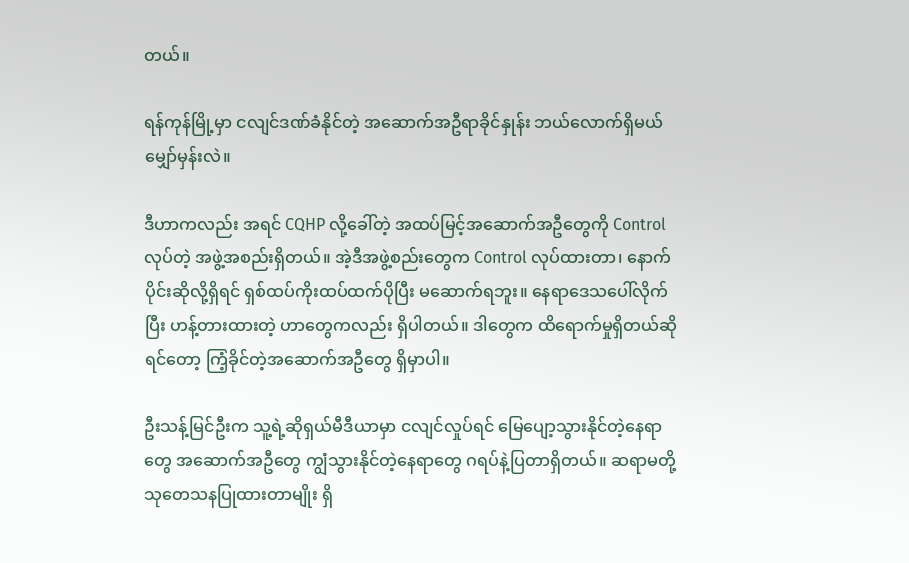တယ်။

ရန်ကုန်မြို့မှာ ငလျင်ဒဏ်ခံနိုင်တဲ့ အဆောက်အဦရာခိုင်နှုန်း ဘယ်လောက်ရှိမယ်မျှော်မှန်းလဲ။

ဒီဟာကလည်း အရင် CQHP လို့ခေါ်တဲ့ အထပ်မြင့်အဆောက်အဦတွေကို Control လုပ်တဲ့ အဖွဲ့အစည်းရှိတယ်။ အဲ့ဒီအဖွဲ့စည်းတွေက Control လုပ်ထားတာ၊ နောက်ပိုင်းဆိုလို့ရှိရင် ရှစ်ထပ်ကိုးထပ်ထက်ပိုပြီး မဆောက်ရဘူး။ နေရာဒေသပေါ်လိုက်ပြီး ဟန့်တားထားတဲ့ ဟာတွေကလည်း ရှိပါတယ်။ ဒါတွေက ထိရောက်မှုရှိတယ်ဆိုရင်တော့ ကြံ့ခိုင်တဲ့အဆောက်အဦတွေ ရှိမှာပါ။

ဦးသန့်မြင်ဦးက သူ့ရဲ့ဆိုရှယ်မီဒီယာမှာ ငလျင်လှုပ်ရင် မြေပျော့သွားနိုင်တဲ့နေရာတွေ အဆောက်အဦတွေ ကျွံသွားနိုင်တဲ့နေရာတွေ ဂရပ်နဲ့ပြတာရှိတယ်။ ဆရာမတို့ သုတေသနပြုထားတာမျိုး ရှိ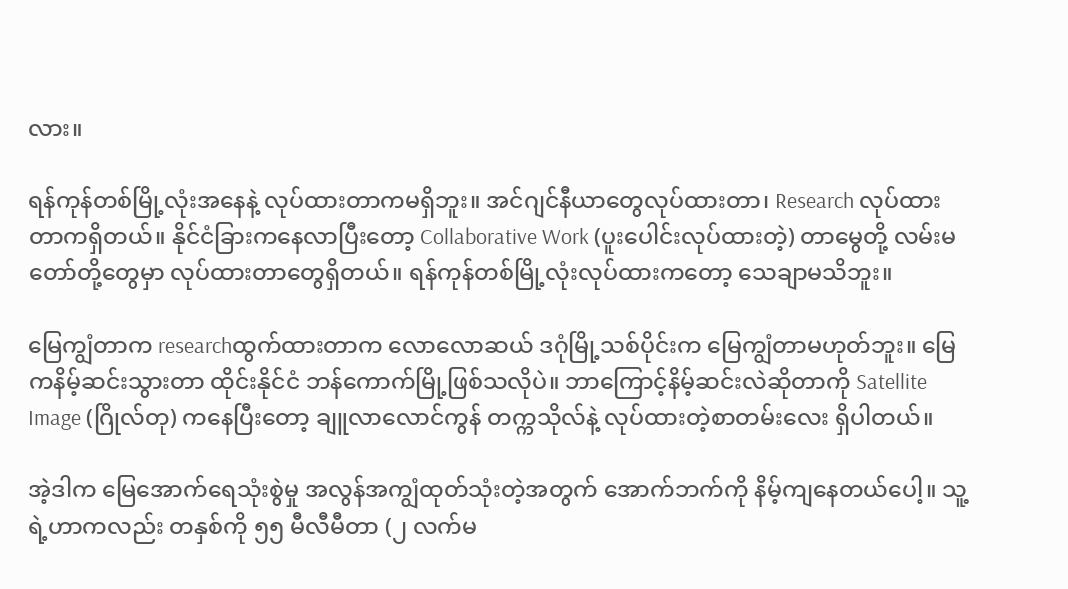လား။

ရန်ကုန်တစ်မြို့လုံးအနေနဲ့ လုပ်ထားတာကမရှိဘူး။ အင်ဂျင်နီယာတွေလုပ်ထားတာ၊ Research လုပ်ထားတာကရှိတယ်။ နိုင်ငံခြားကနေလာပြီးတော့ Collaborative Work (ပူးပေါင်းလုပ်ထားတဲ့) တာမွေတို့ လမ်းမတော်တို့တွေမှာ လုပ်ထားတာတွေရှိတယ်။ ရန်ကုန်တစ်မြို့လုံးလုပ်ထားကတော့ သေချာမသိဘူး။

မြေကျွံတာက researchထွက်ထားတာက လောလောဆယ် ဒဂုံမြို့သစ်ပိုင်းက မြေကျွံတာမဟုတ်ဘူး။ မြေကနိမ့်ဆင်းသွားတာ ထိုင်းနိုင်ငံ ဘန်ကောက်မြို့ဖြစ်သလိုပဲ။ ဘာကြောင့်နိမ့်ဆင်းလဲဆိုတာကို Satellite Image (ဂြိုလ်တု) ကနေပြီးတော့ ချူလာလောင်ကွန် တက္ကသိုလ်နဲ့ လုပ်ထားတဲ့စာတမ်းလေး ရှိပါတယ်။

အဲ့ဒါက မြေအောက်ရေသုံးစွဲမှု အလွန်အကျွံထုတ်သုံးတဲ့အတွက် အောက်ဘက်ကို နိမ့်ကျနေတယ်ပေါ့။ သူ့ရဲ့ဟာကလည်း တနှစ်ကို ၅၅ မီလီမီတာ (၂ လက်မ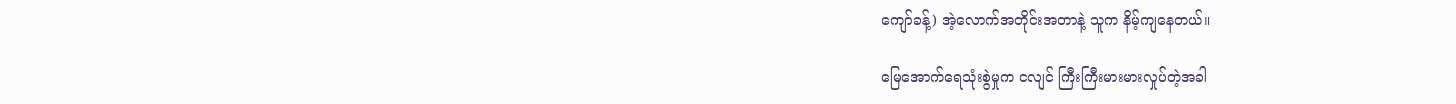ကျော်ခန့်) အဲ့လောက်အတိုင်းအတာနဲ့ သူက နိမ့်ကျနေတယ်။

မြေအောက်ရေသုံးစွဲမှုက ငလျင် ကြီးကြီးမားမားလှုပ်တဲ့အခါ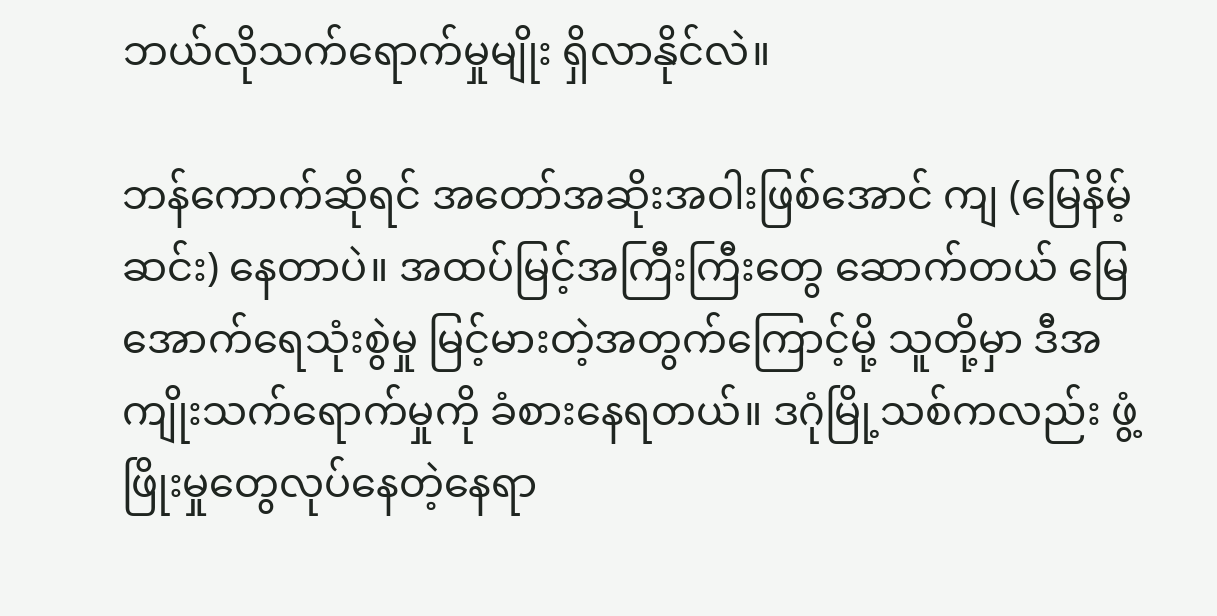ဘယ်လိုသက်ရောက်မှုမျိုး ရှိလာနိုင်လဲ။

ဘန်ကောက်ဆိုရင် အတော်အဆိုးအဝါးဖြစ်အောင် ကျ (မြေနိမ့်ဆင်း) နေတာပဲ။ အထပ်မြင့်အကြီးကြီးတွေ ဆောက်တယ် မြေအောက်ရေသုံးစွဲမှု မြင့်မားတဲ့အတွက်ကြောင့်မို့ သူတို့မှာ ဒီအကျိုးသက်ရောက်မှုကို ခံစားနေရတယ်။ ဒဂုံမြို့သစ်ကလည်း ဖွံ့ဖြိုးမှုတွေလုပ်နေတဲ့နေရာ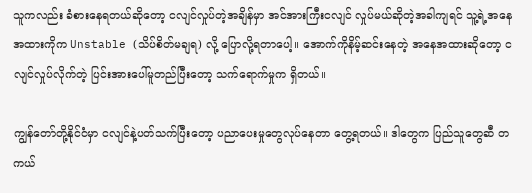သူကလည်း ခံစားနေရတယ်ဆိုတော့ ငလျင်လှုပ်တဲ့အချိန်မှာ အင်အားကြီးငလျင် လှုပ်မယ်ဆိုတဲ့အခါကျရင် သူ့ရဲ့အနေအထားကိုက Unstable (သိပ်စိတ်မချရ) လို့ ပြောလို့ရတာပေါ့။ အောက်ကိုနိမ့်ဆင်းနေတဲ့ အနေအထားဆိုတော့ ငလျင်လှုပ်လိုက်တဲ့ ပြင်းအားပေါ်မူတည်ပြီးတော့ သက်ရောက်မှုက ရှိတယ်။

ကျွန်တော်တို့နိုင်ငံမှာ ငလျင်နဲ့ပတ်သက်ပြီးတော့ ပညာပေးမှုတွေလုပ်နေတာ တွေ့ရတယ်။ ဒါတွေက ပြည်သူတွေဆီ တကယ်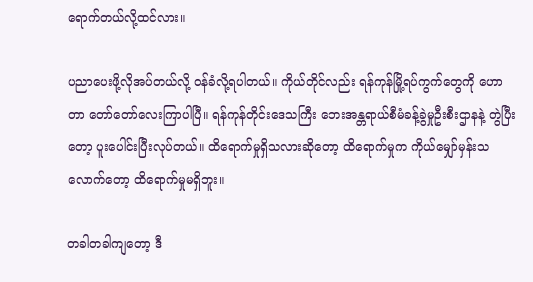ရောက်တယ်လို့ထင်လား။

ပညာပေးဖို့လိုအပ်တယ်လို့ ဝန်ခံလို့ရပါတယ်။ ကိုယ်တိုင်လည်း ရန်ကုန်မြို့ရပ်ကွက်တွေကို ဟောတာ တော်တော်လေးကြာပါပြီ။ ရန်ကုန်တိုင်းဒေသကြီး ဘေးအန္တရာယ်စီမံခန့်ခွဲမှုဦးစီးဌာနနဲ့ တွဲပြီးတော့ ပူးပေါင်းပြီးလုပ်တယ်။ ထိရောက်မှုရှိသလားဆိုတော့ ထိရောက်မှုက ကိုယ်မျှော်မှန်းသလောက်တော့ ထိရောက်မှုမရှိဘူး။

တခါတခါကျတော့ ဒီ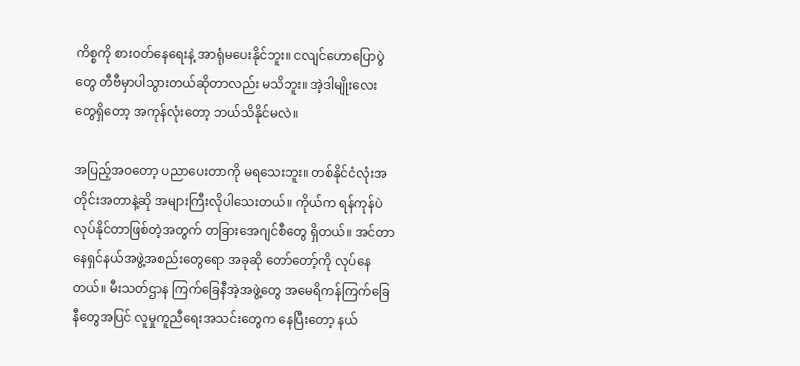ကိစ္စကို စားဝတ်နေရေးနဲ့ အာရုံမပေးနိုင်ဘူး။ ငလျင်ဟောပြောပွဲတွေ တီဗီမှာပါသွားတယ်ဆိုတာလည်း မသိဘူး။ အဲ့ဒါမျိုးလေးတွေရှိတော့ အကုန်လုံးတော့ ဘယ်သိနိုင်မလဲ။

အပြည့်အဝတော့ ပညာပေးတာကို မရသေးဘူး။ တစ်နိုင်ငံလုံးအတိုင်းအတာနဲ့ဆို အများကြီးလိုပါသေးတယ်။ ကိုယ်က ရန်ကုန်ပဲ လုပ်နိုင်တာဖြစ်တဲ့အတွက် တခြားအေဂျင်စီတွေ ရှိတယ်။ အင်တာနေရှင်နယ်အဖွဲ့အစည်းတွေရော အခုဆို တော်တော့်ကို လုပ်နေတယ်။ မီးသတ်ဌာန ကြက်ခြေနီအဲ့အဖွဲ့တွေ အမေရိကန်ကြက်ခြေနီတွေအပြင် လူမှုကူညီရေးအသင်းတွေက နေပြီးတော့ နယ်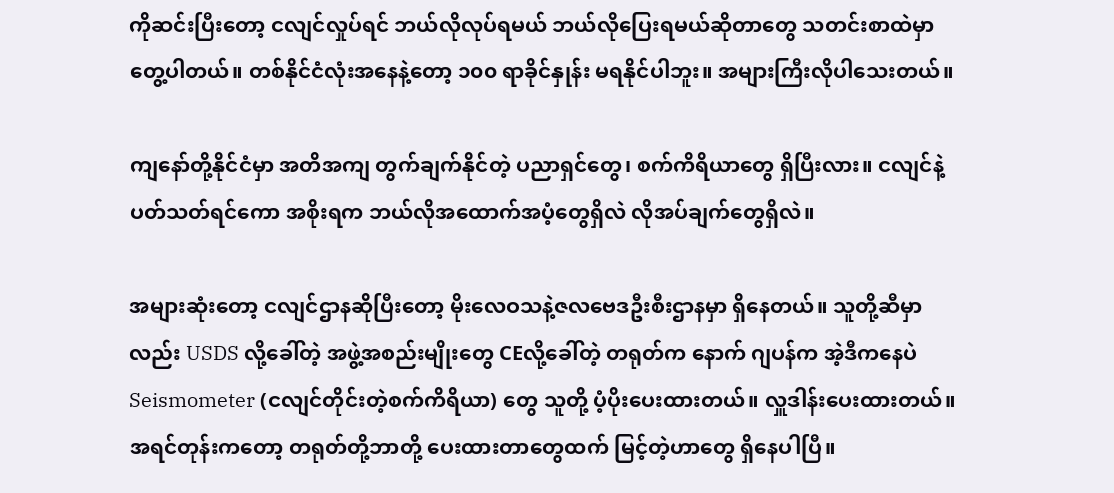ကိုဆင်းပြီးတော့ ငလျင်လှုပ်ရင် ဘယ်လိုလုပ်ရမယ် ဘယ်လိုပြေးရမယ်ဆိုတာတွေ သတင်းစာထဲမှာ တွေ့ပါတယ်။ တစ်နိုင်ငံလုံးအနေနဲ့တော့ ၁၀၀ ရာခိုင်နှုန်း မရနိုင်ပါဘူး။ အများကြီးလိုပါသေးတယ်။

ကျနော်တို့နိုင်ငံမှာ အတိအကျ တွက်ချက်နိုင်တဲ့ ပညာရှင်တွေ၊ စက်ကိရိယာတွေ ရှိပြီးလား။ ငလျင်နဲ့ပတ်သတ်ရင်ကော အစိုးရက ဘယ်လိုအထောက်အပံ့တွေရှိလဲ လိုအပ်ချက်တွေရှိလဲ။

အများဆုံးတော့ ငလျင်ဌာနဆိုပြီးတော့ မိုးလေဝသနဲ့ဇလဗေဒဦးစီးဌာနမှာ ရှိနေတယ်။ သူတို့ဆီမှာလည်း USDS လို့ခေါ်တဲ့ အဖွဲ့အစည်းမျိုးတွေ CEလို့ခေါ်တဲ့ တရုတ်က နောက် ဂျပန်က အဲ့ဒီကနေပဲ Seismometer (ငလျင်တိုင်းတဲ့စက်ကိရိယာ) တွေ သူတို့ ပံ့ပိုးပေးထားတယ်။ လှူဒါန်းပေးထားတယ်။ အရင်တုန်းကတော့ တရုတ်တို့ဘာတို့ ပေးထားတာတွေထက် မြင့်တဲ့ဟာတွေ ရှိနေပါပြီ။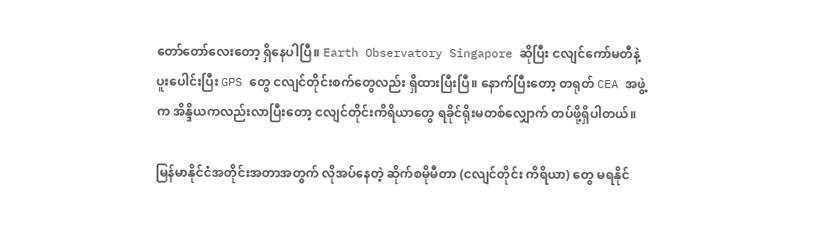တော်တော်လေးတော့ ရှိနေပါပြီ။ Earth Observatory Singapore ဆိုပြီး ငလျင်ကော်မတီနဲ့ပူးပေါင်းပြီး GPS တွေ ငလျင်တိုင်းစက်တွေလည်း ရှိထားပြီးပြီ။ နောက်ပြီးတော့ တရုတ် CEA အဖွဲ့က အိန္ဒိယကလည်းလာပြီးတော့ ငလျင်တိုင်းကိရိယာတွေ ရခိုင်ရိုးမတစ်လျှောက် တပ်ဖို့ရှိပါတယ်။

မြန်မာနိုင်ငံအတိုင်းအတာအတွက် လိုအပ်နေတဲ့ ဆိုက်စမိုမီတာ (ငလျင်တိုင်း ကိရိယာ) တွေ မရနိုင်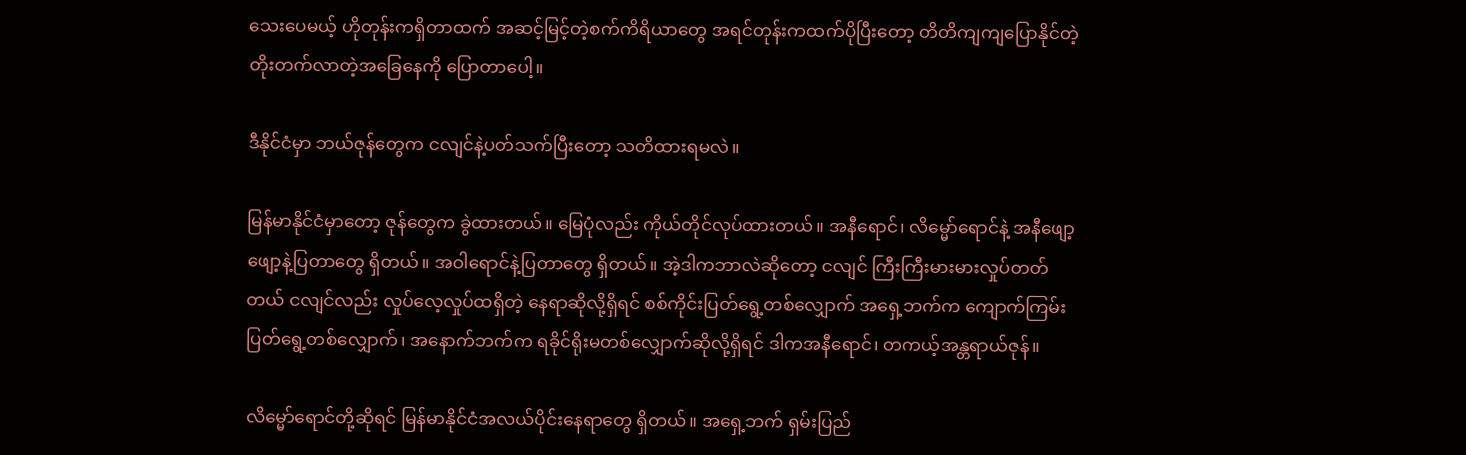သေးပေမယ့် ဟိုတုန်းကရှိတာထက် အဆင့်မြင့်တဲ့စက်ကိရိယာတွေ အရင်တုန်းကထက်ပိုပြီးတော့ တိတိကျကျပြောနိုင်တဲ့ တိုးတက်လာတဲ့အခြေနေကို ပြောတာပေါ့။

ဒီနိုင်ငံမှာ ဘယ်ဇုန်တွေက ငလျင်နဲ့ပတ်သက်ပြီးတော့ သတိထားရမလဲ။

မြန်မာနိုင်ငံမှာတော့ ဇုန်တွေက ခွဲထားတယ်။ မြေပုံလည်း ကိုယ်တိုင်လုပ်ထားတယ်။ အနီရောင်၊ လိမ္မော်ရောင်နဲ့ အနီဖျော့ဖျော့နဲ့ပြတာတွေ ရှိတယ်။ အဝါရောင်နဲ့ပြတာတွေ ရှိတယ်။ အဲ့ဒါကဘာလဲဆိုတော့ ငလျင် ကြီးကြီးမားမားလှုပ်တတ်တယ် ငလျင်လည်း လှုပ်လေ့လှုပ်ထရှိတဲ့ နေရာဆိုလို့ရှိရင် စစ်ကိုင်းပြတ်ရွေ့တစ်လျှောက် အရှေ့ဘက်က ကျောက်ကြမ်းပြတ်ရွေ့တစ်လျှောက်၊ အနောက်ဘက်က ရခိုင်ရိုးမတစ်လျှောက်ဆိုလို့ရှိရင် ဒါကအနီရောင်၊ တကယ့်အန္တရာယ်ဇုန်။

လိမ္မော်ရောင်တို့ဆိုရင် မြန်မာနိုင်ငံအလယ်ပိုင်းနေရာတွေ ရှိတယ်။ အရှေ့ဘက် ရှမ်းပြည်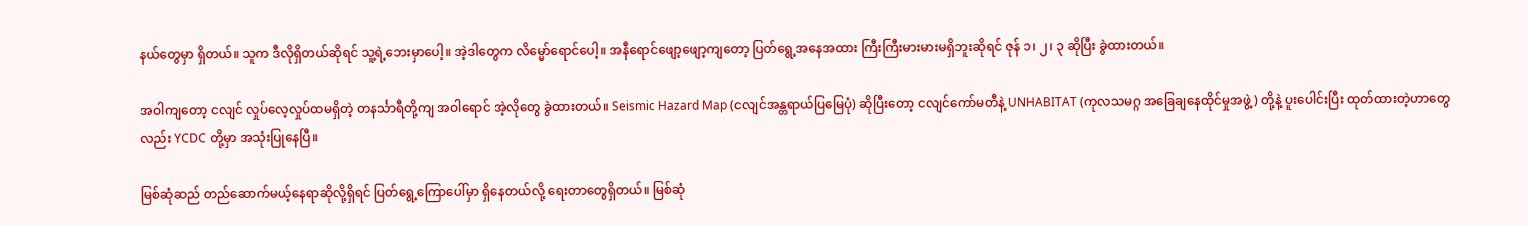နယ်တွေမှာ ရှိတယ်။ သူက ဒီလိုရှိတယ်ဆိုရင် သူ့ရဲ့ဘေးမှာပေါ့။ အဲ့ဒါတွေက လိမ္မော်ရောင်ပေါ့။ အနီရောင်ဖျော့ဖျော့ကျတော့ ပြတ်ရွေ့အနေအထား ကြီးကြီးမားမားမရှိဘူးဆိုရင် ဇုန် ၁၊ ၂၊ ၃ ဆိုပြီး ခွဲထားတယ်။

အဝါကျတော့ ငလျင် လှုပ်လေ့လှုပ်ထမရှိတဲ့ တနင်္သာရီတို့ကျ အဝါရောင် အဲ့လိုတွေ ခွဲထားတယ်။ Seismic Hazard Map (ငလျင်အန္တရာယ်ပြမြေပုံ) ဆိုပြီးတော့ ငလျင်ကော်မတီနဲ့ UNHABITAT (ကုလသမဂ္ဂ အခြေချနေထိုင်မှုအဖွဲ့) တို့နဲ့ ပူးပေါင်းပြီး ထုတ်ထားတဲ့ဟာတွေလည်း YCDC တို့မှာ အသုံးပြုနေပြီ။

မြစ်ဆုံဆည် တည်ဆောက်မယ့်နေရာဆိုလို့ရှိရင် ပြတ်ရွေ့ကြောပေါ်မှာ ရှိနေတယ်လို့ ရေးတာတွေရှိတယ်။ မြစ်ဆုံ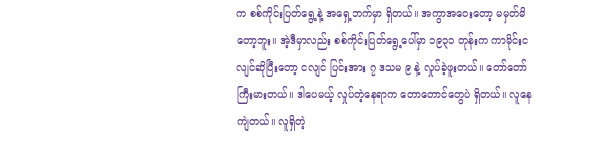က စစ်ကိုင်းပြတ်ရွေ့နဲ့ အရှေ့ဘက်မှာ ရှိတယ်။ အကွာအဝေးတော့ မမှတ်မိတော့ဘူး။ အဲ့ဒီမှာလည်း စစ်ကိုင်းပြတ်ရွေ့ပေါ်မှာ ၁၉၃၁ တုန်းက ကာမိုင်းငလျင်ဆိုပြီးတော့ ငလျင် ပြင်းအား ၇ ဒသမ ၉ နဲ့ လှုပ်ခဲ့ဖူးတယ်။ တော်တော်ကြီးမားတယ်။ ဒါပေမယ့် လှုပ်တဲ့နေရာက တောတောင်တွေပဲ ရှိတယ်။ လူနေကျဲတယ်။ လူရှိတဲ့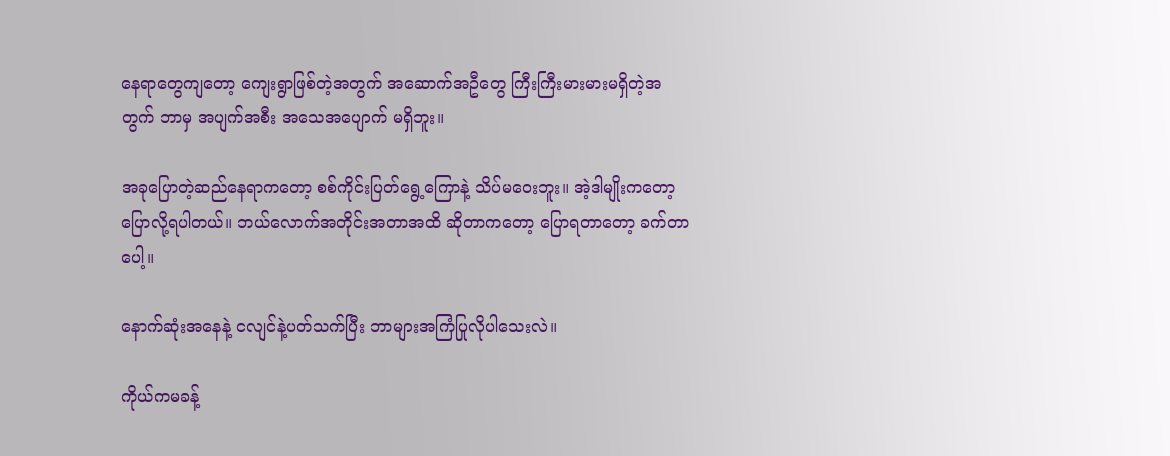နေရာတွေကျတော့ ကျေးရွာဖြစ်တဲ့အတွက် အဆောက်အဦတွေ ကြီးကြီးမားမားမရှိတဲ့အတွက် ဘာမှ အပျက်အစီး အသေအပျောက် မရှိဘူး။

အခုပြောတဲ့ဆည်နေရာကတော့ စစ်ကိုင်းပြတ်ရွေ့ကြောနဲ့ သိပ်မဝေးဘူး။ အဲ့ဒါမျိုးကတော့ ပြောလို့ရပါတယ်။ ဘယ်လောက်အတိုင်းအတာအထိ ဆိုတာကတော့ ပြောရတာတော့ ခက်တာပေါ့။

နောက်ဆုံးအနေနဲ့ ငလျင်နဲ့ပတ်သက်ပြီး ဘာများအကြံပြုလိုပါသေးလဲ။

ကိုယ်ကမခန့်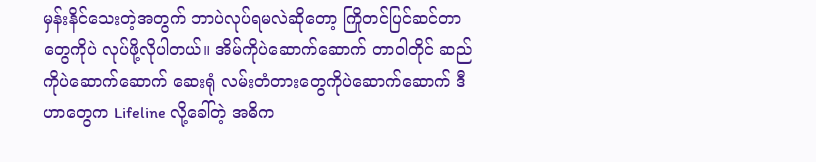မှန်းနိင်သေးတဲ့အတွက် ဘာပဲလုပ်ရမလဲဆိုတော့ ကြိုတင်ပြင်ဆင်တာတွေကိုပဲ လုပ်ဖို့လိုပါတယ်။ အိမ်ကိုပဲဆောက်ဆောက် တာဝါတိုင် ဆည်ကိုပဲဆောက်ဆောက် ဆေးရုံ လမ်းတံတားတွေကိုပဲဆောက်ဆောက် ဒီဟာတွေက Lifeline လို့ခေါ်တဲ့ အဓိက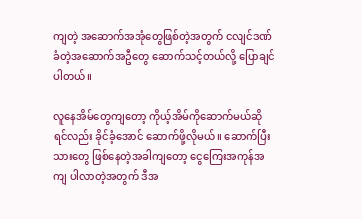ကျတဲ့ အဆောက်အအုံတွေဖြစ်တဲ့အတွက် ငလျင်ဒဏ်ခံတဲ့အဆောက်အဦတွေ ဆောက်သင့်တယ်လို့ ပြောချင်ပါတယ်။

လူနေအိမ်တွေကျတော့ ကိုယ့်အိမ်ကိုဆောက်မယ်ဆိုရင်လည်း ခိုင်ခံ့အောင် ဆောက်ဖို့လိုမယ်။ ဆောက်ပြီးသားတွေ ဖြစ်နေတဲ့အခါကျတော့ ငွေကြေးအကုန်အကျ ပါလာတဲ့အတွက် ဒီအ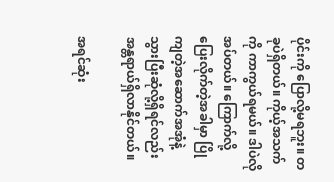ပိုင်းကို ပြောလို့မရဘူး။ တခုပဲရှိတယ်။ ကိုယ့်အသက်ကို ကာကွယ်ရမယ်။ ဒါပဲလိုအပ်တယ်။ ကြောက်လို့ပြေးလိုက်တဲ့အခါမှာ ပြိုကျတဲ့အဆောက်အအုံနဲ့ သွားပြီးဆုံလို့ရှိရင်လည်း အန္တရာယ်ရှိလာနိုင်တယ်။

အရင်ဆုံး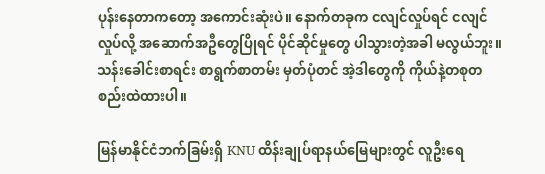ပုန်းနေတာကတော့ အကောင်းဆုံးပဲ။ နောက်တခုက ငလျင်လှုပ်ရင် ငလျင်လှုပ်လို့ အဆောက်အဦတွေပြိုရင် ပိုင်ဆိုင်မှုတွေ ပါသွားတဲ့အခါ မလွယ်ဘူး။ သန်းခေါင်းစာရင်း စာရွက်စာတမ်း မှတ်ပုံတင် အဲ့ဒါတွေကို ကိုယ်နဲ့တစုတစည်းထဲထားပါ။

မြန်မာနိုင်ငံဘက်ခြမ်းရှိ KNU ထိန်းချုပ်ရာနယ်မြေများတွင် လူဦးရေ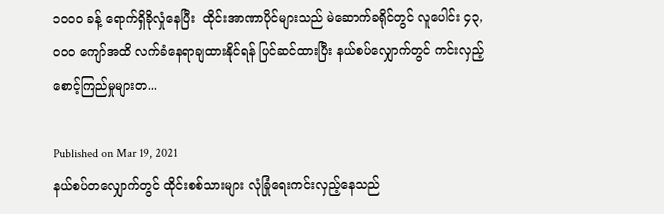၁၀၀၀ ခန့် ရောက်ရှိခိုလှုံနေပြီး  ထိုင်းအာဏာပိုင်များသည် မဲဆောက်ခရိုင်တွင် လူပေါင်း ၄၃,၀၀၀ ကျော်အထိ လက်ခံနေရာချထားနိုင်ရန် ပြင်ဆင်ထားပြီး နယ်စပ်လျှောက်တွင် ကင်းလှည့်စောင့်ကြည်မှုများတ...

Published on Mar 19, 2021
နယ်စပ်တလျှောက်တွင် ထိုင်းစစ်သားများ လုံခြုံရေးကင်းလှည့်နေသည်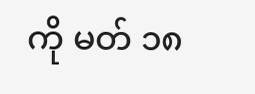ကို မတ် ၁၈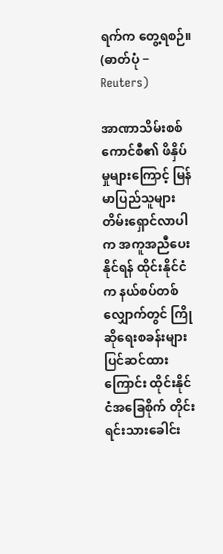ရက်က တွေ့ရစဉ်။  (ဓာတ်ပုံ − Reuters)

အာဏာသိမ်းစစ်ကောင်စီ၏ ဖိနှိပ်မှုများကြောင့် မြန်မာပြည်သူများ တိမ်းရှောင်လာပါက အကူအညီပေးနိုင်ရန် ထိုင်းနိုင်ငံက နယ်စပ်တစ်လျှောက်တွင် ကြိုဆိုရေးစခန်းများ ပြင်ဆင်ထားကြောင်း ထိုင်းနိုင်ငံအခြေစိုက် တိုင်းရင်းသားခေါင်း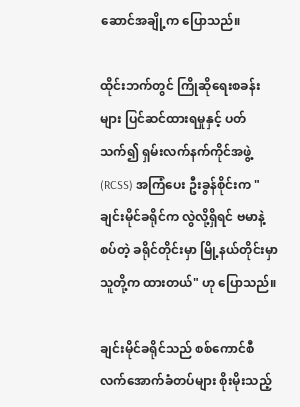ဆောင်အချို့က ပြောသည်။

ထိုင်းဘက်တွင် ကြိုဆိုရေးစခန်းများ ပြင်ဆင်ထားရမှုနှင့် ပတ်သက်၍ ရှမ်းလက်နက်ကိုင်အဖွဲ့ (RCSS) အကြံပေး ဦးခွန်စိုင်းက "ချင်းမိုင်ခရိုင်က လွဲလို့ရှိရင် ဗမာနဲ့စပ်တဲ့ ခရိုင်တိုင်းမှာ မြို့နယ်တိုင်းမှာ သူတို့က ထားတယ်" ဟု ပြောသည်။

ချင်းမိုင်ခရိုင်သည် စစ်ကောင်စီ လက်အောက်ခံတပ်များ စိုးမိုးသည့်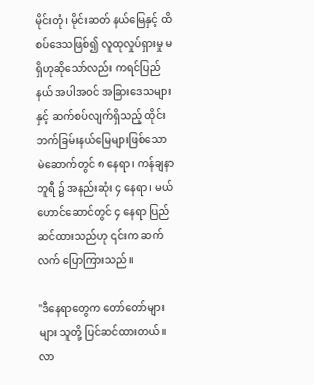မိုင်းတုံ၊ မိုင်းဆတ် နယ်မြေနှင့် ထိစပ်ဒေသဖြစ်၍ လူထုလှုပ်ရှားမှု မရှိဟုဆိုသော်လည်း ကရင်ပြည်နယ် အပါအဝင် အခြားဒေသများနှင့် ဆက်စပ်လျက်ရှိသည့် ထိုင်းဘက်ခြမ်းနယ်မြေများဖြစ်သော မဲ‌ဆောက်တွင် ၈ နေရာ၊ ကန်ချနာဘူရီ ၌ အနည်းဆုံး ၄ နေရာ၊ မယ်ဟောင်ဆောင်တွင် ၄ နေရာ ပြည်ဆင်ထားသည်ဟု ၎င်းက ဆက်လက် ပြောကြားသည်။

"ဒီနေရာတွေက တော်တော်များများ သူတို့ ပြင်ဆင်ထားတယ်။ လာ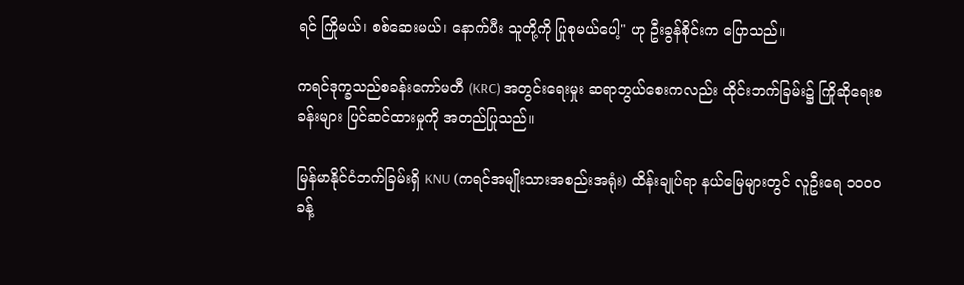ရင် ကြိုမယ်၊ စစ်ဆေးမယ်၊ နောက်ပီး သူတို့ကို ပြုစုမယ်ပေါ့" ဟု ဦးခွန်စိုင်းက ပြောသည်။

ကရင်ဒုက္ခသည်စခန်းကော်မတီ (KRC) အတွင်းရေးမှုး ဆရာဘွယ်စေးကလည်း ထိုင်းဘက်ခြမ်း၌ ကြိုဆိုရေးစခန်းများ ပြင်ဆင်ထားမှုကို အတည်ပြုသည်။

မြန်မာနိုင်ငံဘက်ခြမ်းရှိ KNU (ကရင်အမျိုးသားအစည်းအရုံး) ထိန်းချုပ်ရာ နယ်မြေများတွင် လူဦးရေ ၁၀၀၀ ခန့်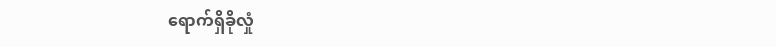ရောက်ရှိခိုလှုံ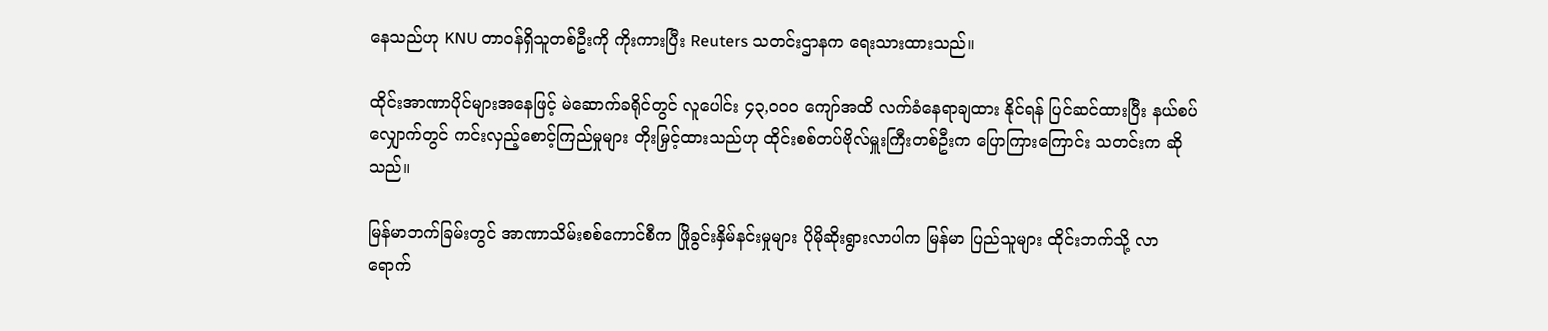နေသည်ဟု KNU တာဝန်ရှိသူတစ်ဦးကို ကိုးကားပြီး Reuters သတင်းဌာနက ရေးသားထားသည်။

ထိုင်းအာဏာပိုင်များအနေဖြင့် မဲဆောက်ခရိုင်တွင် လူပေါင်း ၄၃,၀၀၀ ကျော်အထိ လက်ခံနေရာချထား နိုင်ရန် ပြင်ဆင်ထားပြီး နယ်စပ်လျှောက်တွင် ကင်းလှည့်စောင့်ကြည်မှုများ တိုးမြှင့်ထားသည်ဟု ထိုင်းစစ်တပ်ဗိုလ်မှူးကြီးတစ်ဦးက ပြောကြားကြောင်း သတင်းက ဆိုသည်။

မြန်မာဘက်ခြမ်းတွင် အာဏာသိမ်းစစ်ကောင်စီက ဖြိုခွင်းနှိမ်နင်းမှုများ ပိုမိုဆိုးရွားလာပါက မြန်မာ ပြည်သူများ ထိုင်းဘက်သို့ လာရောက်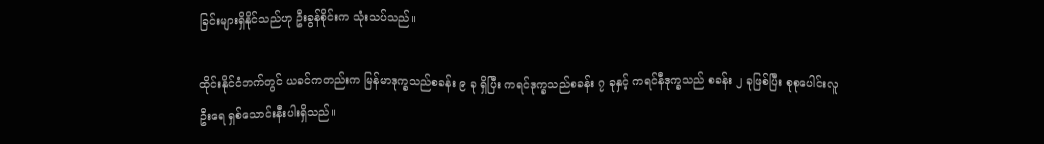ခြင်းများရှိနိုင်သည်ဟု ဦးခွန်စိုင်းက သုံးသပ်သည်။

ထိုင်းနိုင်ငံဘက်တွင် ယခင်ကတည်းက မြန်မာဒုက္ခသည်စခန်း ၉ ခု ရှိပြီး ကရင်ဒုက္ခသည်စခန်း ၇ ခုနှင့် ကရင်နီဒုက္ခသည် စခန်း ၂ ခုဖြစ်ပြီး စုစုပေါင်းလူဦးရေ ရှစ်သောင်းနီးပါးရှိသည်။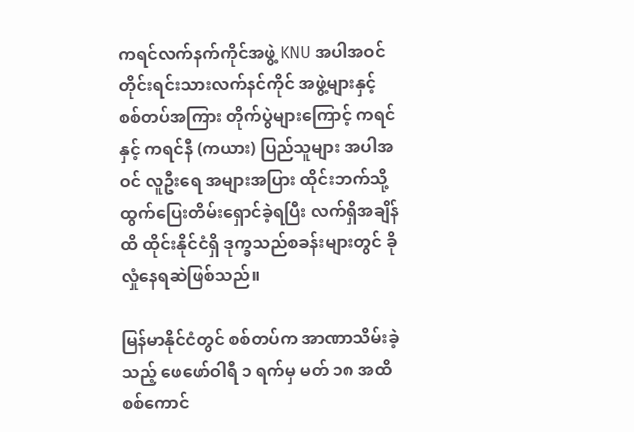ကရင်လက်နက်ကိုင်အဖွဲ့ KNU အပါအဝင် တိုင်းရင်းသားလက်နင်ကိုင် အဖွဲ့များနှင့် စစ်တပ်အကြား တိုက်ပွဲများကြောင့် ကရင်နှင့် ကရင်နီ (ကယား) ပြည်သူများ အပါအဝင် လူဦးရေ အများအပြား ထိုင်းဘက်သို့ ထွက်ပြေးတိမ်းရှောင်ခဲ့ရပြီး လက်ရှိအချိန်ထိ ထိုင်းနိုင်ငံရှိ ဒုက္ခသည်စခန်းများတွင် ခိုလှုံနေရဆဲဖြစ်သည်။

မြန်မာနိုင်ငံတွင် စစ်တပ်က အာဏာသိမ်းခဲ့သည့် ဖေဖော်ဝါရီ ၁ ရက်မှ မတ် ၁၈ အထိ စစ်ကောင်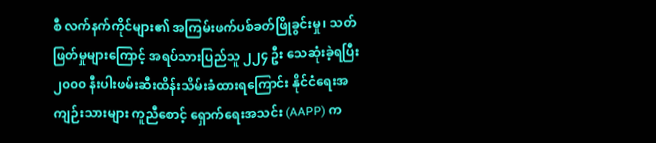စီ လက်နက်ကိုင်များ၏ အကြမ်းဖက်ပစ်ခတ်ဖြိုခွင်းမှု၊ သတ်ဖြတ်မှုများကြောင့် အရပ်သားပြည်သူ ၂၂၄ ဦး သေဆုံးခဲ့ရပြီး ၂၀၀၀ နီးပါးဖမ်းဆီးထိန်းသိမ်းခံထားရကြောင်း နိုင်ငံရေးအကျဉ်းသားများ ကူညီစောင့် ရှောက်ရေးအသင်း (AAPP) က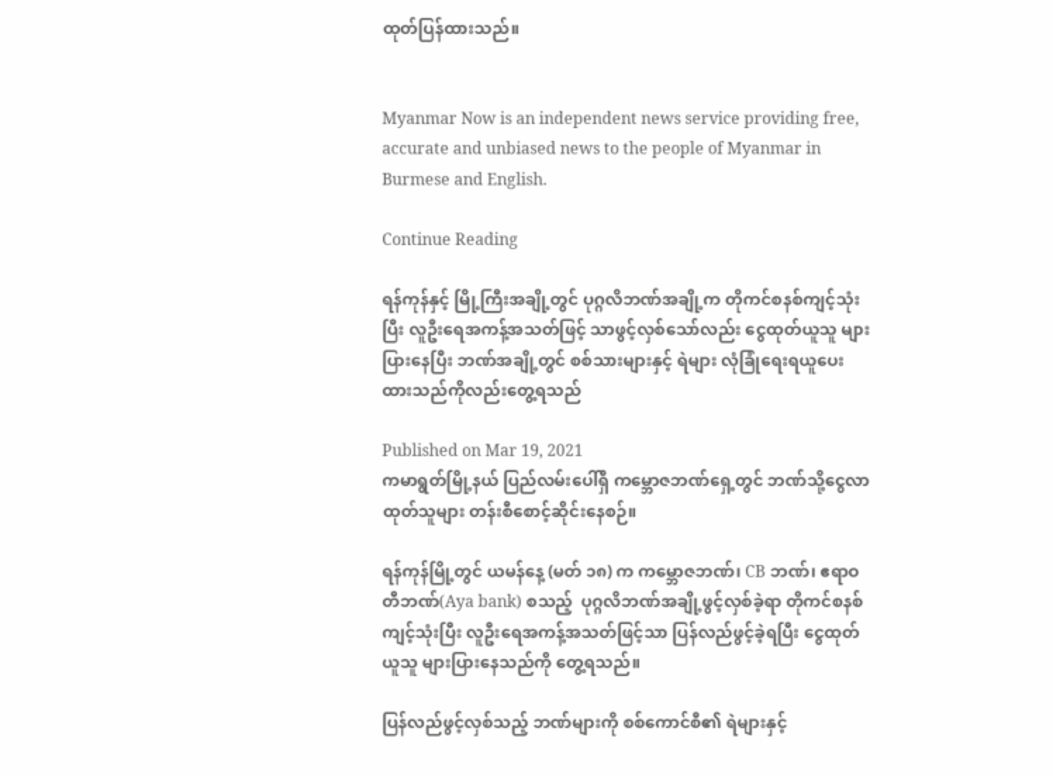ထုတ်ပြန်ထားသည်။


Myanmar Now is an independent news service providing free, accurate and unbiased news to the people of Myanmar in Burmese and English.

Continue Reading

ရန်ကုန်နှင့် မြို့ကြီးအချို့တွင် ပုဂ္ဂလိဘဏ်အချို့က တိုကင်စနစ်ကျင့်သုံးပြီး လူဦးရေအကန့်အသတ်ဖြင့် သာဖွင့်လှစ်သော်လည်း ငွေထုတ်ယူသူ များပြားနေပြီး ဘဏ်အချို့တွင် စစ်သားများနှင့် ရဲများ လုံခြုံရေးရယူပေးထားသည်ကိုလည်းတွေ့ရသည်

Published on Mar 19, 2021
ကမာရွတ်မြို့နယ် ပြည်လမ်းပေါ်ရှိ ကမ္ဘောဇဘဏ်ရှေ့တွင် ဘဏ်သို့ငွေလာထုတ်သူများ တန်းစီစောင့်ဆိုင်းနေစဉ်။

ရန်ကုန်မြို့တွင် ယမန်နေ့ (မတ် ၁၈) က ကမ္ဘောဇဘဏ်၊ CB ဘဏ်၊ ဧရာဝတီဘဏ်(Aya bank) စသည့်  ပုဂ္ဂလိဘဏ်အချို့ဖွင့်လှစ်ခဲ့ရာ တိုကင်စနစ်ကျင့်သုံးပြီး လူဦးရေအကန့်အသတ်ဖြင့်သာ ပြန်လည်ဖွင့်ခဲ့ရပြီး ငွေထုတ်ယူသူ များပြားနေသည်ကို တွေ့ရသည်။

ပြန်လည်ဖွင့်လှစ်သည့် ဘဏ်များကို စစ်ကောင်စီ၏ ရဲများနှင့်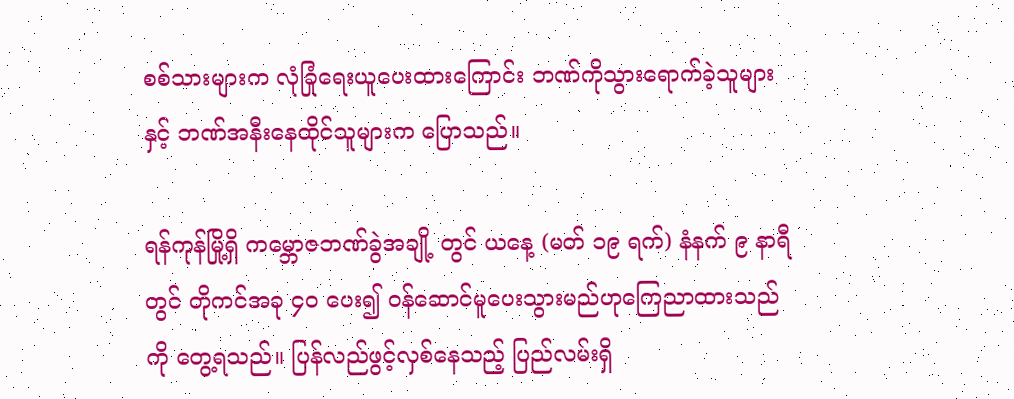စစ်သားများက လုံခြုံရေးယူပေးထားကြောင်း ဘဏ်ကိုသွားရောက်ခဲ့သူများနှင့် ဘဏ်အနီးနေထိုင်သူများက ပြောသည်။

ရန်ကုန်မြို့ရှိ ကမ္ဘောဇဘဏ်ခွဲအချို့ တွင် ယနေ့ (မတ် ၁၉ ရက်) နံနက် ၉ နာရီတွင် တိုကင်အခု ၄၀ ပေး၍ ဝန်ဆောင်မူပေးသွားမည်ဟုကြေညာထားသည်ကို တွေ့ရသည်။ ပြန်လည်ဖွင့်လှစ်နေသည့် ပြည်လမ်းရှိ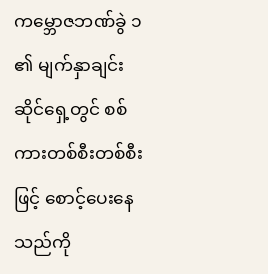ကမ္ဘောဇဘဏ်ခွဲ ၁ ၏ မျက်နှာချင်းဆိုင်ရှေ့တွင် စစ်ကားတစ်စီးတစ်စီးဖြင့် စောင့်ပေးနေသည်ကို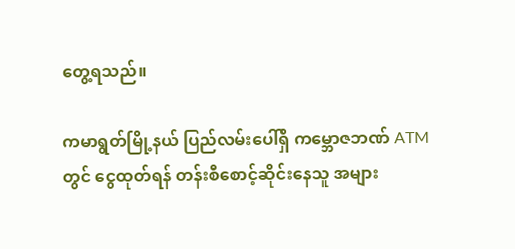တွေ့ရသည်။

ကမာရွတ်မြို့နယ် ပြည်လမ်းပေါ်ရှိ ကမ္ဘောဇဘဏ် ATM တွင် ငွေထုတ်ရန် တန်းစီစောင့်ဆိုင်းနေသူ အများ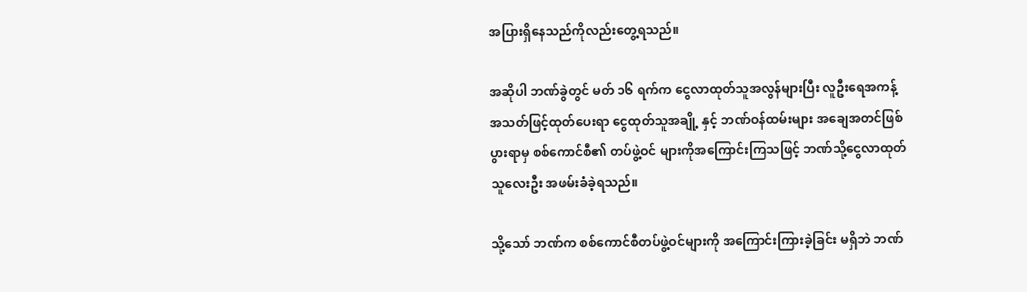အပြားရှိနေသည်ကိုလည်းတွေ့ရသည်။

အဆိုပါ ဘဏ်ခွဲတွင် မတ် ၁၆ ရက်က ငွေလာထုတ်သူအလွန်များပြီး လူဦးရေအကန့်အသတ်ဖြင့်ထုတ်ပေးရာ ငွေထုတ်သူအချို့ နှင့် ဘဏ်ဝန်ထမ်းများ အချေအတင်ဖြစ်ပွားရာမှ စစ်ကောင်စီ၏ တပ်ဖွဲ့ဝင် များကိုအကြောင်းကြသဖြင့် ဘဏ်သို့ငွေလာထုတ်သူလေးဦး အဖမ်းခံခဲ့ရသည်။

သို့သော် ဘဏ်က စစ်ကောင်စီတပ်ဖွဲ့ဝင်များကို အကြောင်းကြားခဲ့ခြင်း မရှိဘဲ ဘဏ်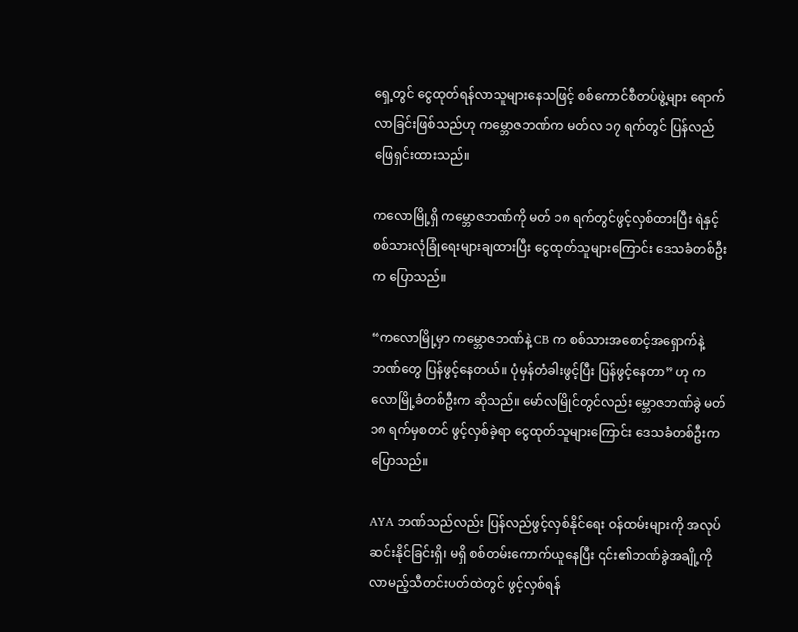ရှေ့တွင် ငွေထုတ်ရန်လာသူများနေသဖြင့် စစ်ကောင်စီတပ်ဖွဲ့များ ရောက်လာခြင်းဖြစ်သည်ဟု ကမ္ဘောဇဘဏ်က မတ်လ ၁၇ ရက်တွင် ပြန်လည်ဖြေရှင်းထားသည်။

ကလောမြို့ရှိ ကမ္ဘောဇဘဏ်ကို မတ် ၁၈ ရက်တွင်ဖွင့်လှစ်ထားပြီး ရဲနှင့် စစ်သားလုံခြုံရေးများချထားပြီး ငွေထုတ်သူများကြောင်း ဒေသခံတစ်ဦးက ပြောသည်။

“ကလောမြို့မှာ ကမ္ဘောဇဘဏ်နဲ့ CB က စစ်သားအစောင့်အရှောက်နဲ့ ဘဏ်တွေ ပြန်ဖွင့်နေတယ်။ ပုံမှန်တံခါးဖွင့်ပြီး ပြန်ဖွင့်နေတာ” ဟု ကလောမြို့ခံတစ်ဦးက ဆိုသည်။ မော်လမြိုင်တွင်လည်း မ္ဘောဇဘဏ်ခွဲ မတ် ၁၈ ရက်မှစတင် ဖွင့်လှစ်ခဲ့ရာ ငွေထုတ်သူများကြောင်း ဒေသခံတစ်ဦးက ပြောသည်။

AYA ဘဏ်သည်လည်း ပြန်လည်ဖွင့်လှစ်နိုင်ရေး ဝန်ထမ်းများကို အလုပ်ဆင်းနိုင်ခြင်းရှိ၊ မရှိ စစ်တမ်းကောက်ယူနေပြီး ၎င်း၏ဘဏ်ခွဲအချို့ကို လာမည့်သီတင်းပတ်ထဲတွင် ဖွင့်လှစ်ရန်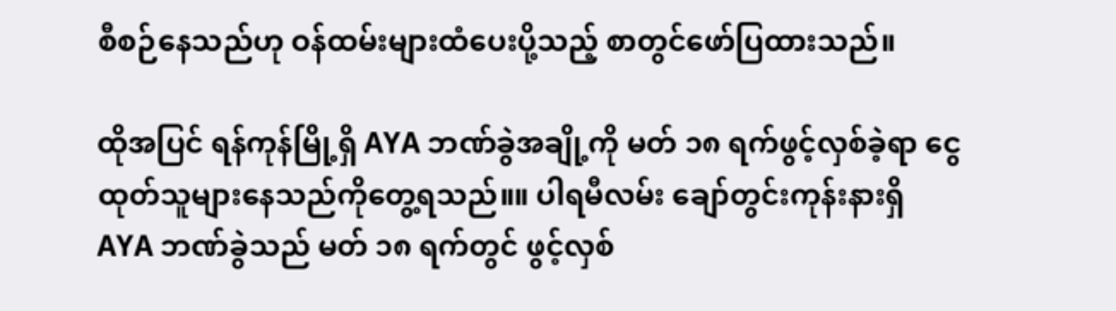စီစဉ်နေသည်ဟု ဝန်ထမ်းများထံပေးပို့သည့် စာတွင်ဖော်ပြထားသည်။

ထိုအပြင် ရန်ကုန်မြို့ရှိ AYA ဘဏ်ခွဲအချို့ကို မတ် ၁၈ ရက်ဖွင့်လှစ်ခဲ့ရာ ငွေထုတ်သူများနေသည်ကိုတွေ့ရသည်။။ ပါရမီလမ်း ချော်တွင်းကုန်းနားရှိ AYA ဘဏ်ခွဲသည် မတ် ၁၈ ရက်တွင် ဖွင့်လှစ်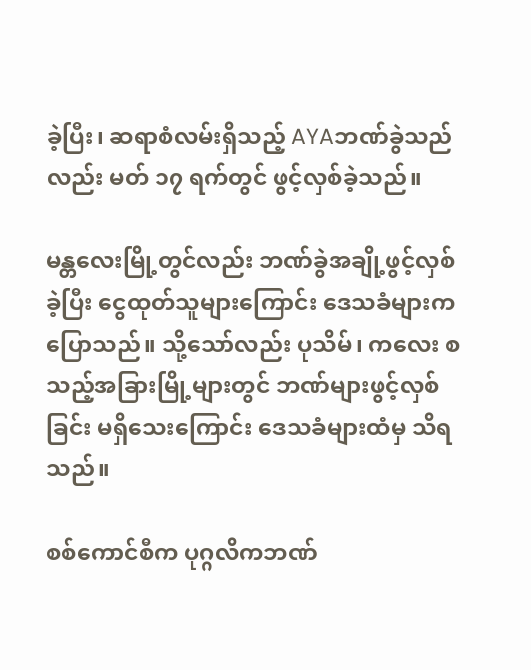ခဲ့ပြီး၊ ဆရာစံလမ်းရှိသည့် AYAဘဏ်ခွဲသည်လည်း မတ် ၁၇ ရက်တွင် ဖွင့်လှစ်ခဲ့သည်။

မန္တလေးမြို့တွင်လည်း ဘဏ်ခွဲအချို့ဖွင့်လှစ်ခဲ့ပြီး ငွေထုတ်သူများကြောင်း ဒေသခံများက ပြောသည်။ သို့သော်လည်း ပုသိမ်၊ ကလေး စသည့်အခြားမြို့များတွင် ဘဏ်များဖွင့်လှစ်ခြင်း မရှိသေးကြောင်း ဒေသခံများထံမှ သိရသည်။

စစ်ကောင်စီက ပုဂ္ဂလိကဘဏ်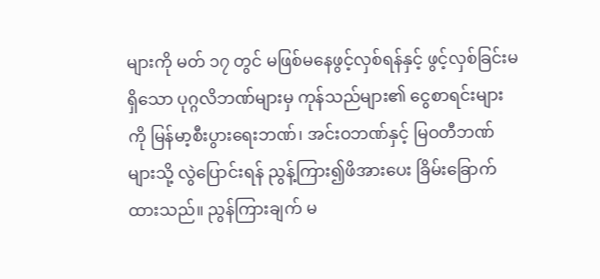များကို မတ် ၁၇ တွင် မဖြစ်မနေဖွင့်လှစ်ရန်နှင့် ဖွင့်လှစ်ခြင်းမရှိသော ပုဂ္ဂလိဘဏ်များမှ ကုန်သည်များ၏ ငွေစာရင်းများကို မြန်မာ့စီးပွားရေးဘဏ်၊ အင်းဝဘဏ်နှင့် မြဝတီဘဏ်များသို့ လွဲပြောင်းရန် ညွန့်ကြား၍ဖိအားပေး ခြိမ်းခြောက်ထားသည်။ ညွန်ကြားချက် မ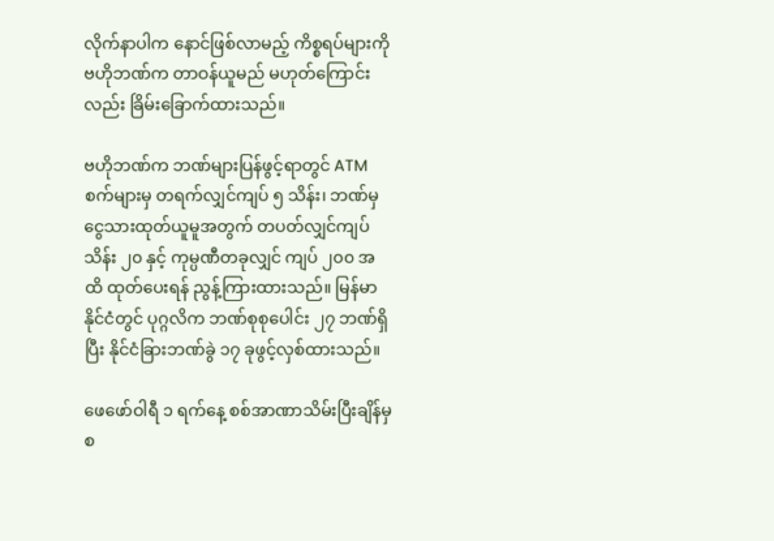လိုက်နာပါက နောင်ဖြစ်လာမည့် ကိစ္စရပ်များကို ဗဟိုဘဏ်က တာဝန်ယူမည် မဟုတ်ကြောင်းလည်း ခြိမ်းခြောက်ထားသည်။

ဗဟိုဘဏ်က ဘဏ်များပြန်ဖွင့်ရာတွင် ATM စက်များမှ တရက်လျှင်ကျပ် ၅ သိန်း၊ ဘဏ်မှ ငွေသားထုတ်ယူမူအတွက် တပတ်လျှင်ကျပ် သိန်း ၂၀ နှင့် ကုမ္ပဏီတခုလျှင် ကျပ် ၂၀၀ အထိ ထုတ်ပေးရန် ညွန့်ကြားထားသည်။ မြန်မာနိုင်ငံတွင် ပုဂ္ဂလိက ဘဏ်စုစုပေါင်း ၂၇ ဘဏ်ရှိပြီး နိုင်ငံခြားဘဏ်ခွဲ ၁၇ ခုဖွင့်လှစ်ထားသည်။

ဖေဖော်ဝါရီ ၁ ရက်နေ့ စစ်အာဏာသိမ်းပြီးချိန်မှစ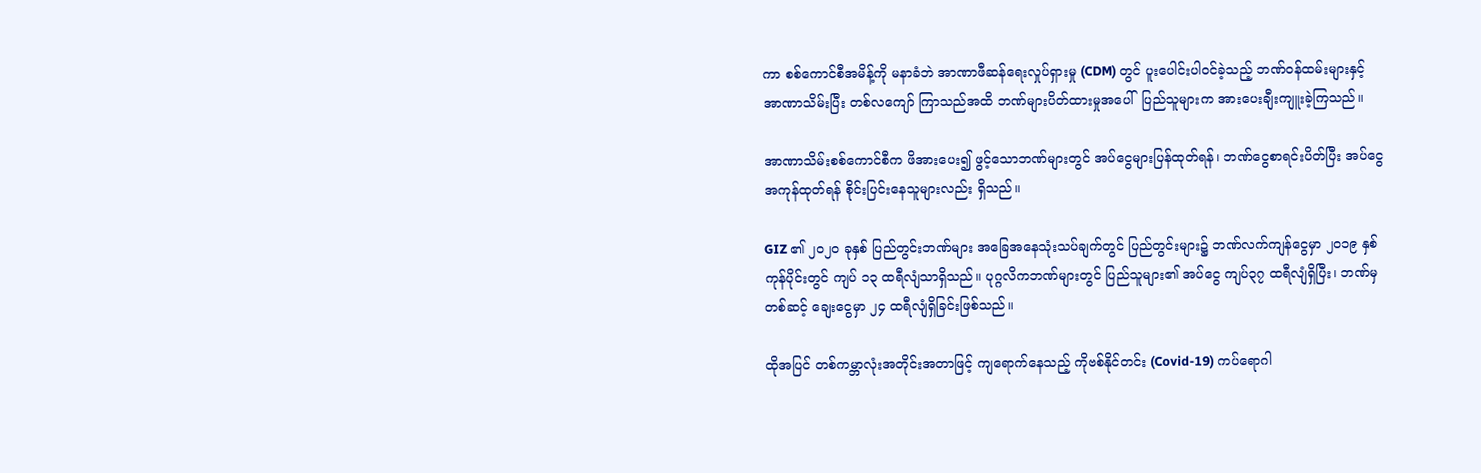ကာ စစ်ကောင်စီအမိန့်ကို မနာခံဘဲ အာဏာဖီဆန်ရေးလှုပ်ရှားမှု (CDM) တွင် ပူးပေါင်းပါဝင်ခဲ့သည့် ဘဏ်ဝန်ထမ်းများနှင့် အာဏာသိမ်းပြီး တစ်လကျော် ကြာသည်အထိ ဘဏ်များပိတ်ထားမှုအပေါ်  ပြည်သူများက အားပေးချီးကျူးခဲ့ကြသည်။

အာဏာသိမ်းစစ်ကောင်စီက ဖိအားပေး၍ ဖွင့်သောဘဏ်များတွင် အပ်ငွေများပြန်ထုတ်ရန်၊ ဘဏ်ငွေစာရင်းပိတ်ပြီး အပ်ငွေအကုန်ထုတ်ရန် စိုင်းပြင်းနေသူများလည်း ရှိသည်။

GIZ ၏ ၂၀၂၀ ခုနှစ် ပြည်တွင်းဘဏ်များ အခြေအနေသုံးသပ်ချက်တွင် ပြည်တွင်းများ၌ ဘဏ်လက်ကျန်ငွေမှာ ၂၀၁၉ နှစ်ကုန်ပိုင်းတွင် ကျပ် ၁၃ ထရီလျံသာရှိသည်။ ပုဂ္ဂလိကဘဏ်များတွင် ပြည်သူများ၏ အပ်ငွေ ကျပ်၃၇ ထရီလျံရှိပြီး၊ ဘဏ်မှတစ်ဆင့် ချေးငွေမှာ ၂၄ ထရီလျံရှိခြင်းဖြစ်သည်။

ထိုအပြင် တစ်ကမ္ဘာလုံးအတိုင်းအတာဖြင့် ကျရောက်နေသည့် ကိုဗစ်နိုင်တင်း (Covid-19) ကပ်ရောဂါ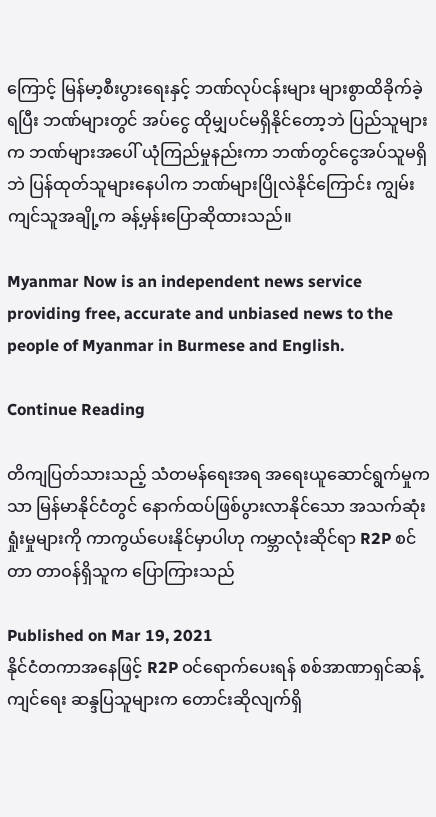ကြောင့် မြန်မာ့စီးပွားရေးနှင့် ဘဏ်လုပ်ငန်းများ များစွာထိခိုက်ခဲ့ရပြီး ဘဏ်များတွင် အပ်ငွေ ထိုမျှပင်မရှိနိုင်တော့ဘဲ ပြည်သူများက ဘဏ်များအပေါ် ယုံကြည်မှုနည်းကာ ဘဏ်တွင်ငွေအပ်သူမရှိဘဲ ပြန်ထုတ်သူများနေပါက ဘဏ်များပြိုလဲနိုင်ကြောင်း ကျွမ်းကျင်သူအချို့က ခန့်မှန်းပြောဆိုထားသည်။

Myanmar Now is an independent news service providing free, accurate and unbiased news to the people of Myanmar in Burmese and English.

Continue Reading

တိကျပြတ်သားသည့် သံတမန်ရေးအရ အရေးယူဆောင်ရွက်မှုကသာ မြန်မာနိုင်ငံတွင် နောက်ထပ်ဖြစ်ပွားလာနိုင်သော အသက်ဆုံးရှုံးမှုများကို ကာကွယ်ပေးနိုင်မှာပါဟု ကမ္ဘာလုံးဆိုင်ရာ R2P စင်တာ တာဝန်ရှိသူက ပြောကြားသည်

Published on Mar 19, 2021
နိုင်ငံတကာအနေဖြင့် R2P ဝင်ရောက်ပေးရန် စစ်အာဏာရှင်ဆန့်ကျင်ရေး ဆန္ဒပြသူများက တောင်းဆိုလျက်ရှိ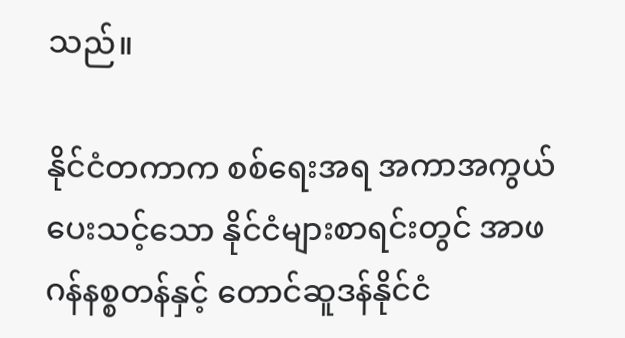သည်။

နိုင်ငံတကာက စစ်ရေးအရ အကာအကွယ်ပေးသင့်သော နိုင်ငံများစာရင်းတွင် အာဖဂန်နစ္စတန်နှင့် တောင်ဆူဒန်နိုင်ငံ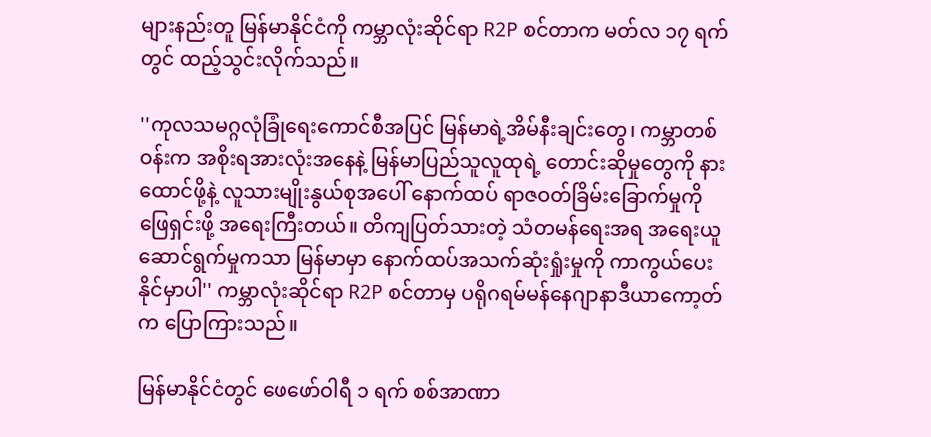များနည်းတူ မြန်မာနိုင်ငံကို ကမ္ဘာလုံးဆိုင်ရာ R2P စင်တာက မတ်လ ၁၇ ရက်တွင် ထည့်သွင်းလိုက်သည်။

''ကုလသမဂ္ဂလုံခြုံရေးကောင်စီအပြင် မြန်မာရဲ့အိမ်နီးချင်းတွေ၊ ကမ္ဘာတစ်ဝန်းက အစိုးရအားလုံးအနေနဲ့ မြန်မာပြည်သူလူထုရဲ့ တောင်းဆိုမှုတွေကို နားထောင်ဖို့နဲ့ လူသားမျိုးနွယ်စုအပေါ် နောက်ထပ် ရာဇဝတ်ခြိမ်းခြောက်မှုကို ဖြေရှင်းဖို့ အရေးကြီးတယ်။ တိကျပြတ်သားတဲ့ သံတမန်ရေးအရ အရေးယူဆောင်ရွက်မှုကသာ မြန်မာမှာ နောက်ထပ်အသက်ဆုံးရှုံးမှုကို ကာကွယ်ပေးနိုင်မှာပါ'' ကမ္ဘာလုံးဆိုင်ရာ R2P စင်တာမှ ပရိုဂရမ်မန်နေဂျာနာဒီယာကော့တ်က ပြောကြားသည်။

မြန်မာနိုင်ငံတွင် ဖေဖော်ဝါရီ ၁ ရက် စစ်အာဏာ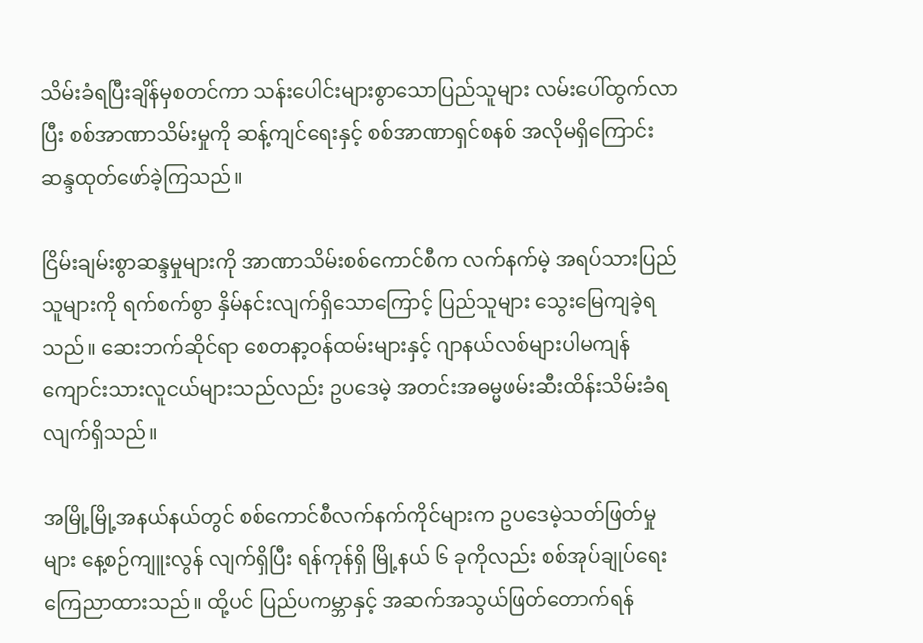သိမ်းခံရပြီးချိန်မှစတင်ကာ သန်းပေါင်းများစွာသောပြည်သူများ လမ်းပေါ်ထွက်လာပြီး စစ်အာဏာသိမ်းမှုကို ဆန့်ကျင်ရေးနှင့် စစ်အာဏာရှင်စနစ် အလိုမရှိကြောင်း ဆန္ဒထုတ်ဖော်ခဲ့ကြသည်။

ငြိမ်းချမ်းစွာဆန္ဒမှုများကို အာဏာသိမ်းစစ်ကောင်စီက လက်နက်မဲ့ အရပ်သားပြည်သူများကို ရက်စက်စွာ နှိမ်နင်းလျက်ရှိသောကြောင့် ပြည်သူများ သွေးမြေကျခဲ့ရသည်။ ဆေးဘက်ဆိုင်ရာ စေတနာ့ဝန်ထမ်းများနှင့် ဂျာနယ်လစ်များပါမကျန် ကျောင်းသားလူငယ်များသည်လည်း ဥပဒေမဲ့ အတင်းအဓမ္မဖမ်းဆီးထိန်းသိမ်းခံရလျက်ရှိသည်။

အမြို့မြို့အနယ်နယ်တွင် စစ်ကောင်စီလက်နက်ကိုင်များက ဥပဒေမဲ့သတ်ဖြတ်မှုများ နေ့စဉ်ကျူးလွန် လျက်ရှိပြီး ရန်ကုန်ရှိ မြို့နယ် ၆ ခုကိုလည်း စစ်အုပ်ချုပ်ရေး ကြေညာထားသည်။ ထို့ပင် ပြည်ပကမ္ဘာနှင့် အဆက်အသွယ်ဖြတ်တောက်ရန်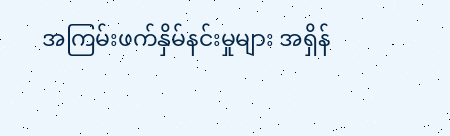အကြမ်းဖက်နှိမ်နင်းမှုများ အရှိန်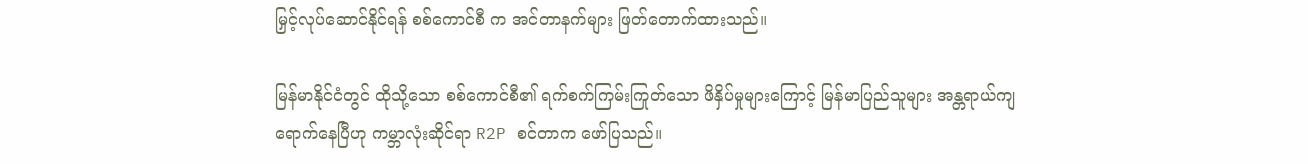မြှင့်လုပ်ဆောင်နိုင်ရန် စစ်ကောင်စီ က အင်တာနက်များ ဖြတ်တောက်ထားသည်။

မြန်မာနိုင်ငံတွင် ထိုသို့သော စစ်ကောင်စီ၏ ရက်စက်ကြမ်းကြုတ်သော ဖိနှိပ်မှုများကြောင့် မြန်မာပြည်သူများ အန္တရာယ်ကျရောက်နေပြီဟု ကမ္ဘာလုံးဆိုင်ရာ R2P စင်တာက ဖော်ပြသည်။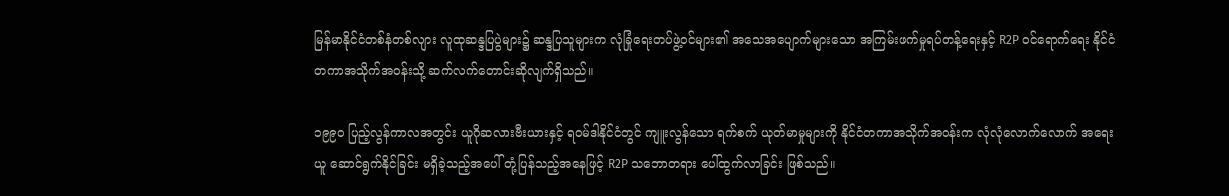မြန်မာနိုင်ငံတစ်နံတစ်လျား လူထုဆန္ဒပြပွဲများ၌ ဆန္ဒပြသူများက လုံခြုံရေးတပ်ဖွဲ့ဝင်များ၏ အသေအပျောက်များသော အကြမ်းဖက်မှုရပ်တန့်ရေးနှင့် R2P ဝင်ရောက်ရေး နိုင်ငံတကာအသိုက်အဝန်းသို့ ဆက်လက်တောင်းဆိုလျက်ရှိသည်။

၁၉၉၀ ပြည့်လွန်ကာလအတွင်း ယူဂိုဆလားဗီးယားနှင့် ရဝမ်ဒါနိုင်ငံတွင် ကျူးလွန်သော ရက်စက် ယုတ်မာမှုများကို နိုင်ငံတကာအသိုက်အဝန်းက လုံလုံလောက်လောက် အရေးယူ ဆောင်ရွက်နိုင်ခြင်း မရှိခဲ့သည့်အပေါ် တုံ့ပြန်သည့်အနေဖြင့် R2P သဘောတရား ပေါ်ထွက်လာခြင်း ဖြစ်သည်။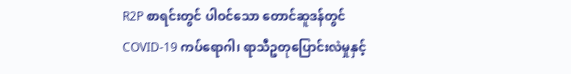R2P စာရင်းတွင် ပါဝင်သော တောင်ဆူဒန်တွင် COVID-19 ကပ်ရောဂါ၊ ရာသီဥတုပြောင်းလဲမှုနှင့်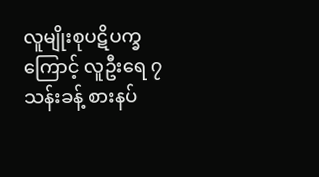လူမျိုးစုပဋိပက္ခကြောင့် လူဦးရေ ၇ သန်းခန့် စားနပ်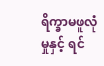ရိက္ခာမဖူလုံမှုနှင့် ရင်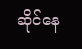ဆိုင်နေ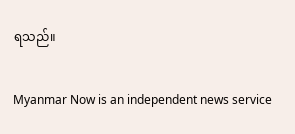ရသည်။

Myanmar Now is an independent news service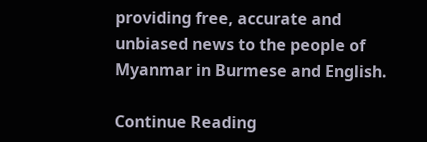providing free, accurate and unbiased news to the people of Myanmar in Burmese and English.

Continue Reading